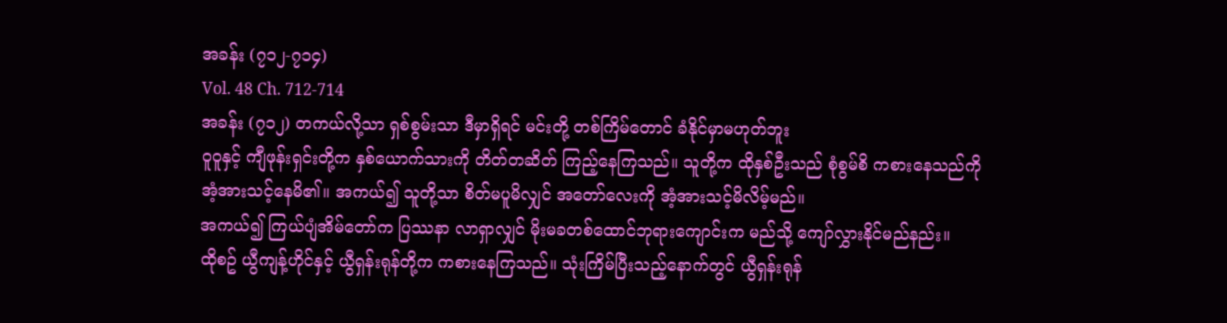အခန်း (၇၁၂-၇၁၄)
Vol. 48 Ch. 712-714
အခန်း (၇၁၂) တကယ်လို့သာ ရှစ်စွမ်းသာ ဒီမှာရှိရင် မင်းတို့ တစ်ကြိမ်တောင် ခံနိုင်မှာမဟုတ်ဘူး
ဝူဝူနှင့် ကျီဖုန်းရှင်းတို့က နှစ်ယောက်သားကို တိတ်တဆိတ် ကြည့်နေကြသည်။ သူတို့က ထိုနှစ်ဦးသည် စုံစွမ်စိ ကစားနေသည်ကို အံ့အားသင့်နေမိ၏။ အကယ်၍ သူတို့သာ စိတ်မပူမိလျှင် အတော်လေးကို အံ့အားသင့်မိလိမ့်မည်။
အကယ်၍ ကြယ်ပျံအိမ်တော်က ပြဿနာ လာရှာလျှင် မိုးမခတစ်ထောင်ဘုရားကျောင်းက မည်သို့ ကျော်လွှားနိုင်မည်နည်း။
ထိုစဥ် ယွီကျန့်ဟိုင်နှင့် ယွီရှန်းရုန်တို့က ကစားနေကြသည်။ သုံးကြိမ်ပြီးသည့်နောက်တွင် ယွီရှန်းရုန်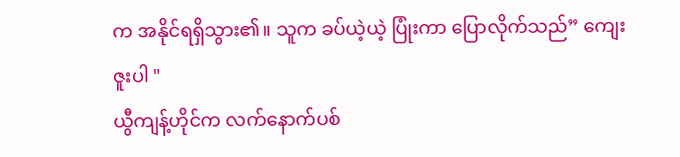က အနိုင်ရရှိသွား၏။ သူက ခပ်ယဲ့ယဲ့ ပြုံးကာ ပြောလိုက်သည်” ကျေးဇူးပါ "
ယွီကျန့်ဟိုင်က လက်နောက်ပစ်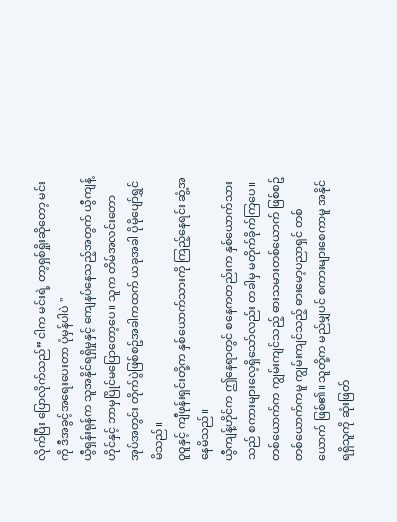လိုက်ပြီး ပြောလိုက်သည်” ငါက မင်းရဲ့ တာ့ရှစ်ရှိုးဆိုတော့ မင်းကို ဒီအခွင့်အရေးပေးတာ ပုံမှန်ပါပဲ "
ယွီရှန်းရုန်က သူအနိုင်ရရှိမှုနှင့် ကျေနပ်နေသည့်အတွက် ယွီကျန့်ဟိုင်နှင့် ဘာမှပြိုင်မပြောတော့ပေ။ သူက တိမ်အလင်းတောအုပ်အတွင်း တိုက်ပွဲဖြစ်စဥ်အခါကထက် ယခုအခါ ပိုမိုပျော်ရွှင်မိသည်။
ဝူဝူနှင့် ကျီဖုန်းရှင်းတို့က နှစ်ယောက်သားကို ကြည့်နေရင်း ဆွံ့အနေမိသည်။
ယွီကျန့်ဟိုင်က ဤနေရာတွင် စနေကတည်းက နှစ်ယောက်သားသည် စကားများလေ့ရှိသော်လည်း တခါမှ မတိုက်ခိုက်ကြပေ။ တစ်ယောက်က ကျွမ်းကျင်သည့် ဓားသမားတစ်ယောက် ဖြစ်စဥ် တစ်ယောက်ကမူ ကျွမ်းကျင်သည့် ဓားမော့ပညာရှင် တစ်ယောက် ဖြစ်၏။ သူတို့က မည်မျှပင် စကားများစေကာမူ အနိုင်ရရှိသူကို ဆုံးဖြတ်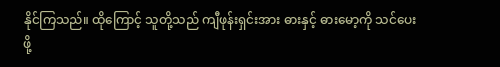နိုင်ကြသည်။ ထိုကြောင့် သူတို့သည် ကျီဖုန်းရှင်းအား ဓားနှင့် ဓားမော့ကို သင်ပေးဖို့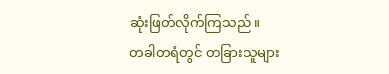ဆုံးဖြတ်လိုက်ကြသည်။
တခါတရံတွင် တခြားသူများ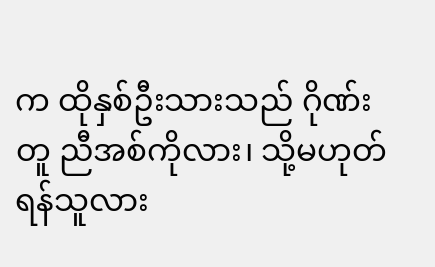က ထိုနှစ်ဦးသားသည် ဂိုဏ်းတူ ညီအစ်ကိုလား၊ သို့မဟုတ် ရန်သူလား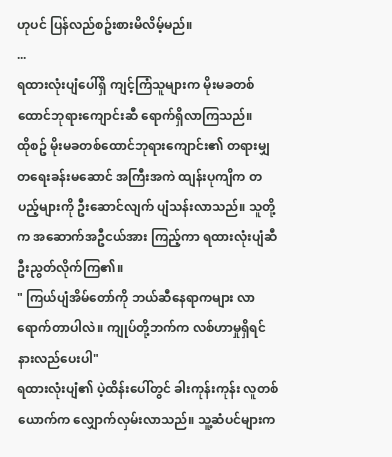ဟုပင် ပြန်လည်စဥ်းစားမိလိမ့်မည်။
...
ရထားလုံးပျံပေါ်ရှိ ကျင့်ကြံသူများက မိုးမခတစ်ထောင်ဘုရားကျောင်းဆီ ရောက်ရှိလာကြသည်။
ထိုစဥ် မိုးမခတစ်ထောင်ဘုရားကျောင်း၏ တရားမျှတရေးခန်းမဆောင် အကြီးအကဲ ထျန်းပုကျိက တပည့်များကို ဦးဆောင်လျက် ပျံသန်းလာသည်။ သူတို့က အဆောက်အဦငယ်အား ကြည့်ကာ ရထားလုံးပျံဆီ ဦးညွတ်လိုက်ကြ၏။
" ကြယ်ပျံအိမ်တော်ကို ဘယ်ဆီနေရာကများ လာရောက်တာပါလဲ။ ကျုပ်တို့ဘက်က လစ်ဟာမှုရှိရင် နားလည်ပေးပါ"
ရထားလုံးပျံ၏ ပဲ့ထိန်းပေါ်တွင် ခါးကုန်းကုန်း လူတစ်ယောက်က လျှောက်လှမ်းလာသည်။ သူ့ဆံပင်များက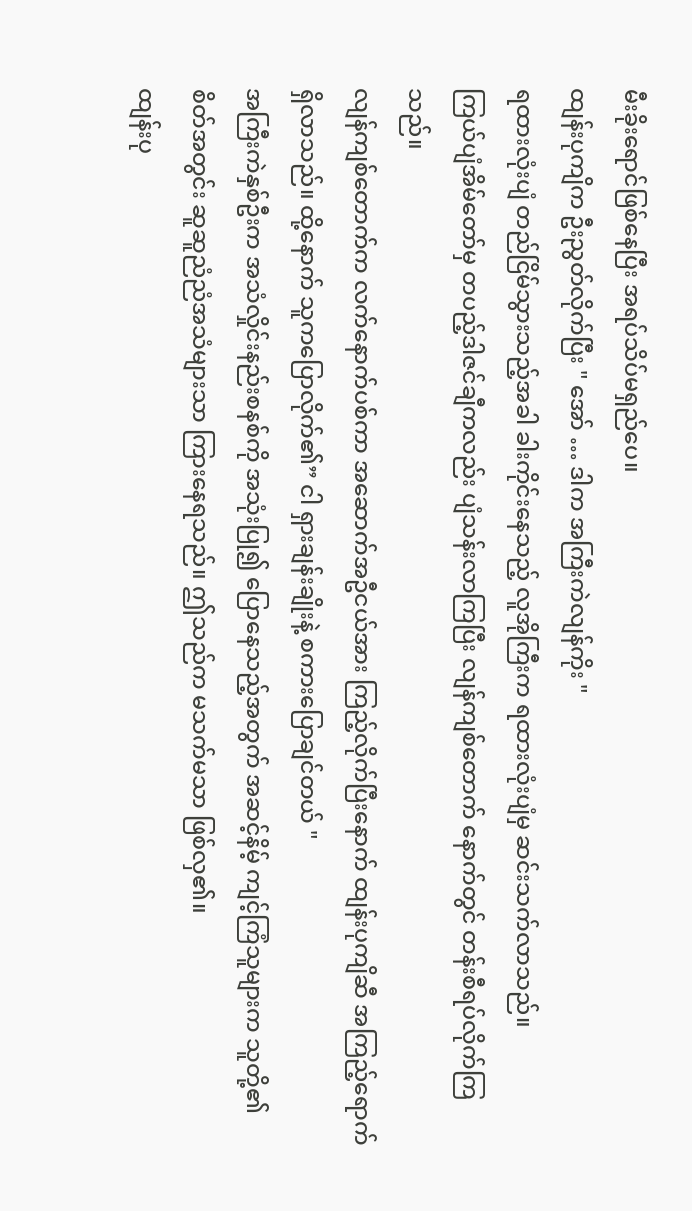မီးခိုးရောင်ဖြစ်နေပြီး အရပ်သိပ်မရှည်ပေ။
ထျန်းပုကျိက ဦးညွတ်လိုက်ပြီး " အော် … ဒါက အကြီးကဲလျန်ကိုး "
ရထားလုံးပျံ တည်ငြိမ်သွားသည့်အခါ ခါးကိုင်းနေသည့် လူအိုကြီးက ရထားလုံးပျံမှ ဆင်းသက်လာသည်။
ကြယ်ပျံအိမ်တော်မှ တပည့်ဒါဇင်ချီကလည်း ပျံသန်းလာကြပြီး လျန်ကျစ်တောက် နောက်တွင် တန်းစီရပ်လိုက်ကြသည်။
လျန်ကျစ်တောက်က လက်နောက်ပစ်ကာ အဆောက်အဦငယ်အား ကြည့်လိုက်ပြီးနောက် ထျန်းပုကျိဆီ အကြည့်ရောက်ရှိလာသည်။ ထို့နောက် သူကပြောလိုက်၏” ငါ ရှားချန်းချိုးနဲ့ စကားပြောချင်တယ် "
အကြီးကဲနှစ်ဦးက အသံလှိုင်းနည်းစနစ်ကို အသုံးပြု၍ ပြောနေသည့်အတွက် အဆင့်နိမ့် ကျင့်ကြံသူများက သူတို့၏ စိတ်အတွင်း ဆူဆူညံညံအသံများသာ ကြားနေရသည်။ ဤသည်က မသက်မသာ ဖြစ်လှ၏။
ထျန်းပု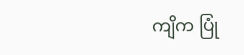ကျိက ပြုံ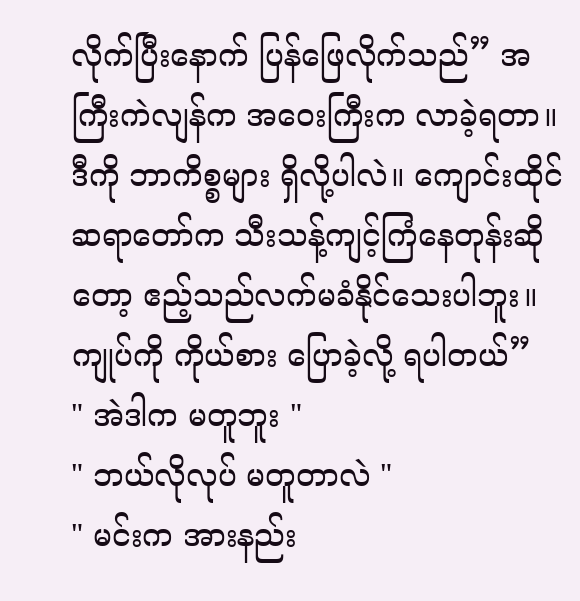လိုက်ပြီးနောက် ပြန်ဖြေလိုက်သည်” အကြီးကဲလျန်က အဝေးကြီးက လာခဲ့ရတာ။ ဒီကို ဘာကိစ္စများ ရှိလို့ပါလဲ။ ကျောင်းထိုင်ဆရာတော်က သီးသန့်ကျင့်ကြံနေတုန်းဆိုတော့ ဧည့်သည်လက်မခံနိုင်သေးပါဘူး။ ကျုပ်ကို ကိုယ်စား ပြောခဲ့လို့ ရပါတယ်”
" အဲဒါက မတူဘူး "
" ဘယ်လိုလုပ် မတူတာလဲ "
" မင်းက အားနည်း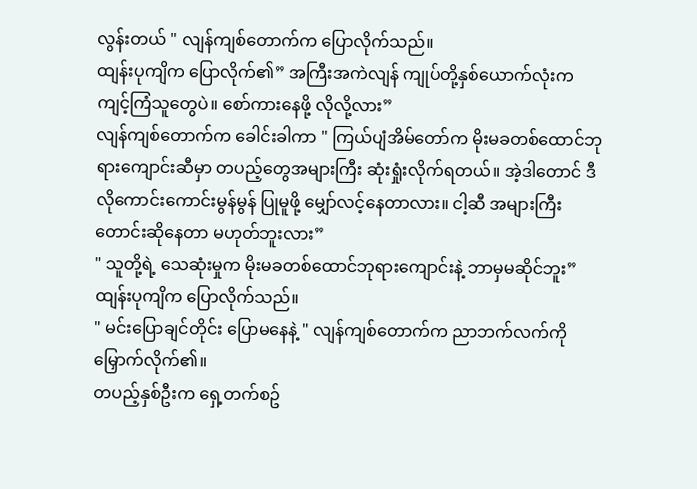လွန်းတယ် " လျန်ကျစ်တောက်က ပြောလိုက်သည်။
ထျန်းပုကျိက ပြောလိုက်၏” အကြီးအကဲလျန် ကျုပ်တို့နှစ်ယောက်လုံးက ကျင့်ကြံသူတွေပဲ။ စော်ကားနေဖို့ လိုလို့လား”
လျန်ကျစ်တောက်က ခေါင်းခါကာ " ကြယ်ပျံအိမ်တော်က မိုးမခတစ်ထောင်ဘုရားကျောင်းဆီမှာ တပည့်တွေအများကြီး ဆုံးရှုံးလိုက်ရတယ်။ အဲ့ဒါတောင် ဒီလိုကောင်းကောင်းမွန်မွန် ပြုမူဖို့ မျှော်လင့်နေတာလား။ ငါ့ဆီ အများကြီး တောင်းဆိုနေတာ မဟုတ်ဘူးလား”
" သူတို့ရဲ့ သေဆုံးမှုက မိုးမခတစ်ထောင်ဘုရားကျောင်းနဲ့ ဘာမှမဆိုင်ဘူး” ထျန်းပုကျိက ပြောလိုက်သည်။
" မင်းပြောချင်တိုင်း ပြောမနေနဲ့ " လျန်ကျစ်တောက်က ညာဘက်လက်ကို မြှောက်လိုက်၏။
တပည့်နှစ်ဦးက ရှေ့တက်စဥ်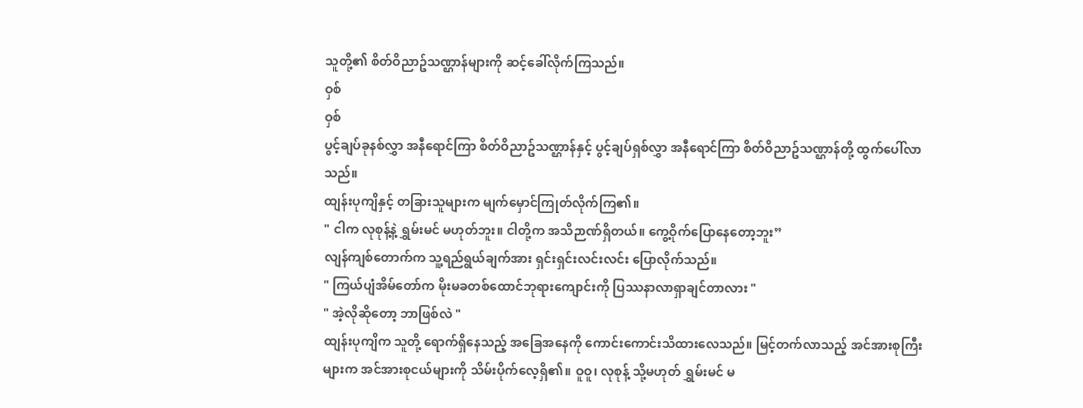သူတို့၏ စိတ်ဝိညာဥ်သဏ္ဌာန်များကို ဆင့်ခေါ်လိုက်ကြသည်။
ဝှစ်
ဝှစ်
ပွင့်ချပ်ခုနစ်လွှာ အနီရောင်ကြာ စိတ်ဝိညာဥ်သဏ္ဌာန်နှင့် ပွင့်ချပ်ရှစ်လွှာ အနီရောင်ကြာ စိတ်ဝိညာဥ်သဏ္ဌာန်တို့ ထွက်ပေါ်လာသည်။
ထျန်းပုကျိနှင့် တခြားသူများက မျက်မှောင်ကြုတ်လိုက်ကြ၏။
" ငါက လုစုန့်နဲ့ ရွှမ်းမင် မဟုတ်ဘူး။ ငါတို့က အသိဉာဏ်ရှိတယ်။ ကွေ့ဝိုက်ပြောနေတော့ဘူး”
လျန်ကျစ်တောက်က သူ့ရည်ရွယ်ချက်အား ရှင်းရှင်းလင်းလင်း ပြောလိုက်သည်။
" ကြယ်ပျံအိမ်တော်က မိုးမခတစ်ထောင်ဘုရားကျောင်းကို ပြဿနာလာရှာချင်တာလား "
" အဲ့လိုဆိုတော့ ဘာဖြစ်လဲ "
ထျန်းပုကျိက သူတို့ ရောက်ရှိနေသည့် အခြေအနေကို ကောင်းကောင်းသိထားလေသည်။ မြင့်တက်လာသည့် အင်အားစုကြီးများက အင်အားစုငယ်များကို သိမ်းပိုက်လေ့ရှိ၏။ ဝူဝူ၊ လုစုန့် သို့မဟုတ် ရွှမ်းမင် မ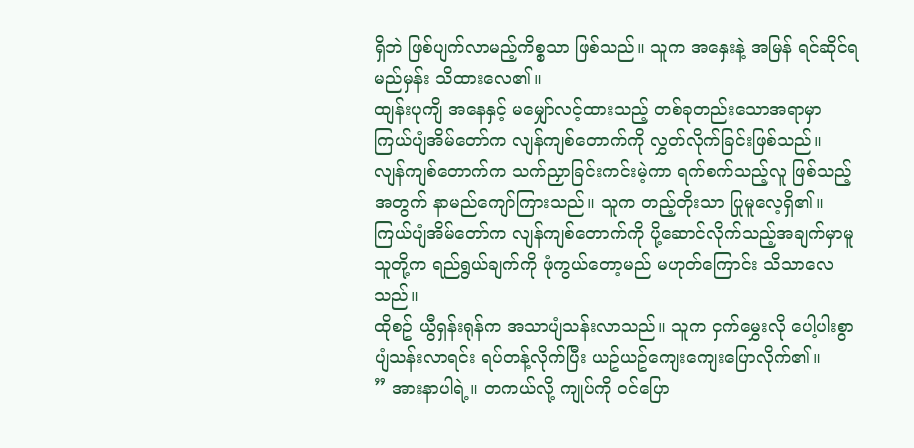ရှိဘဲ ဖြစ်ပျက်လာမည့်ကိစ္စသာ ဖြစ်သည်။ သူက အနှေးနဲ့ အမြန် ရင်ဆိုင်ရမည်မှန်း သိထားလေ၏။
ထျန်းပုကျိ အနေနှင့် မမျှော်လင့်ထားသည့် တစ်ခုတည်းသောအရာမှာ ကြယ်ပျံအိမ်တော်က လျန်ကျစ်တောက်ကို လွှတ်လိုက်ခြင်းဖြစ်သည်။
လျန်ကျစ်တောက်က သက်ညှာခြင်းကင်းမဲ့ကာ ရက်စက်သည့်လူ ဖြစ်သည့်အတွက် နာမည်ကျော်ကြားသည်။ သူက တည့်တိုးသာ ပြုမူလေ့ရှိ၏။
ကြယ်ပျံအိမ်တော်က လျန်ကျစ်တောက်ကို ပို့ဆောင်လိုက်သည့်အချက်မှာမူ သူတို့က ရည်ရွယ်ချက်ကို ဖုံကွယ်တော့မည် မဟုတ်ကြောင်း သိသာလေသည်။
ထိုစဥ် ယွီရှန်းရုန်က အသာပျံသန်းလာသည်။ သူက ငှက်မွှေးလို ပေါ့ပါးစွာ ပျံသန်းလာရင်း ရပ်တန့်လိုက်ပြီး ယဥ်ယဥ်ကျေးကျေးပြောလိုက်၏။
” အားနာပါရဲ့။ တကယ်လို့ ကျုပ်ကို ဝင်ပြော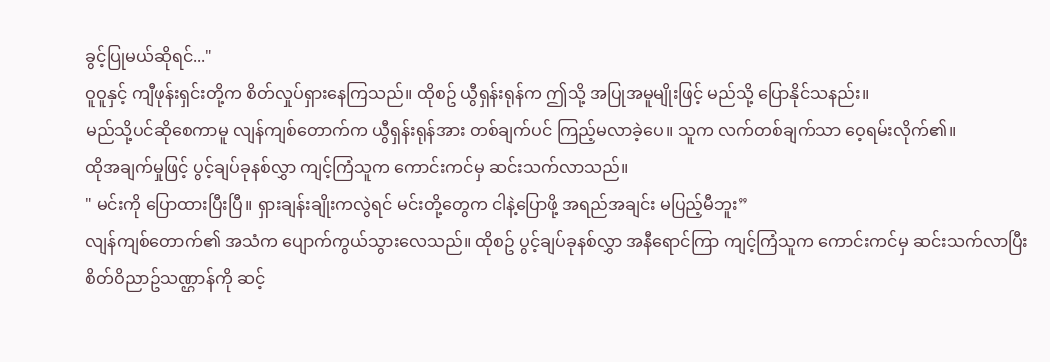ခွင့်ပြုမယ်ဆိုရင်..."
ဝူဝူနှင့် ကျီဖုန်းရှင်းတို့က စိတ်လှုပ်ရှားနေကြသည်။ ထိုစဥ် ယွီရှန်းရုန်က ဤသို့ အပြုအမူမျိုးဖြင့် မည်သို့ ပြောနိုင်သနည်း။
မည်သို့ပင်ဆိုစေကာမူ လျန်ကျစ်တောက်က ယွီရှန်းရုန်အား တစ်ချက်ပင် ကြည့်မလာခဲ့ပေ။ သူက လက်တစ်ချက်သာ ဝေ့ရမ်းလိုက်၏။
ထိုအချက်မှုဖြင့် ပွင့်ချပ်ခုနစ်လွှာ ကျင့်ကြံသူက ကောင်းကင်မှ ဆင်းသက်လာသည်။
" မင်းကို ပြောထားပြီးပြီ။ ရှားချန်းချိုးကလွဲရင် မင်းတို့တွေက ငါနဲ့ပြောဖို့ အရည်အချင်း မပြည့်မီဘူး”
လျန်ကျစ်တောက်၏ အသံက ပျောက်ကွယ်သွားလေသည်။ ထိုစဥ် ပွင့်ချပ်ခုနစ်လွှာ အနီရောင်ကြာ ကျင့်ကြံသူက ကောင်းကင်မှ ဆင်းသက်လာပြီး စိတ်ဝိညာဥ်သဏ္ဌာန်ကို ဆင့်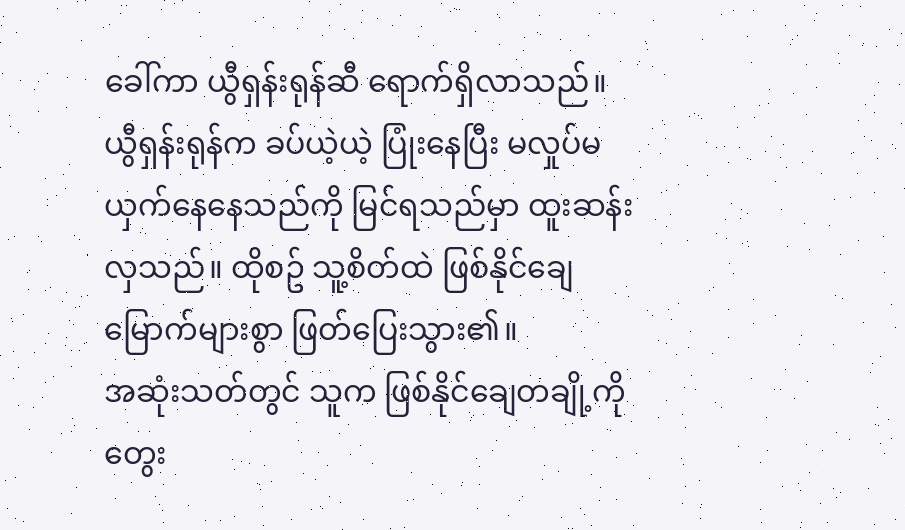ခေါ်ကာ ယွီရှန်းရုန်ဆီ ရောက်ရှိလာသည်။ ယွီရှန်းရုန်က ခပ်ယဲ့ယဲ့ ပြုံးနေပြီး မလှုပ်မယှက်နေနေသည်ကို မြင်ရသည်မှာ ထူးဆန်းလှသည်။ ထိုစဥ် သူ့စိတ်ထဲ ဖြစ်နိုင်ချေ မြောက်များစွာ ဖြတ်ပြေးသွား၏။
အဆုံးသတ်တွင် သူက ဖြစ်နိုင်ချေတချို့ကို တွေး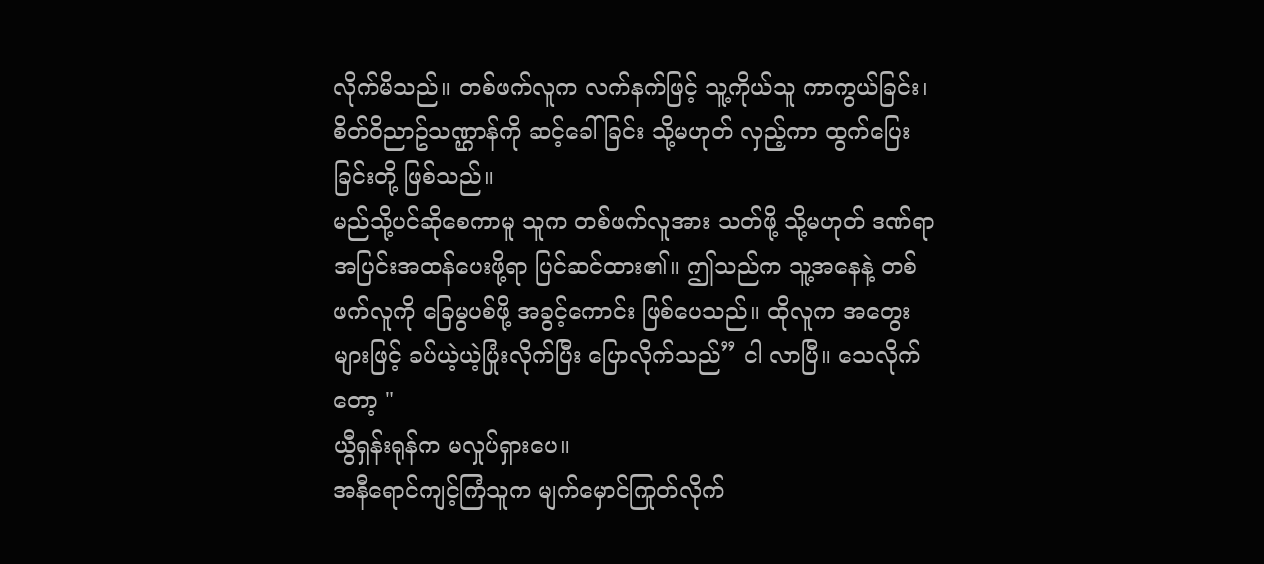လိုက်မိသည်။ တစ်ဖက်လူက လက်နက်ဖြင့် သူ့ကိုယ်သူ ကာကွယ်ခြင်း၊ စိတ်ဝိညာဥ်သဏ္ဌာန်ကို ဆင့်ခေါ်ခြင်း သို့မဟုတ် လှည့်ကာ ထွက်ပြေးခြင်းတို့ ဖြစ်သည်။
မည်သို့ပင်ဆိုစေကာမူ သူက တစ်ဖက်လူအား သတ်ဖို့ သို့မဟုတ် ဒဏ်ရာ အပြင်းအထန်ပေးဖို့ရာ ပြင်ဆင်ထား၏။ ဤသည်က သူ့အနေနဲ့ တစ်ဖက်လူကို ခြေမွပစ်ဖို့ အခွင့်ကောင်း ဖြစ်ပေသည်။ ထိုလူက အတွေးများဖြင့် ခပ်ယဲ့ယဲ့ပြုံးလိုက်ပြီး ပြောလိုက်သည်” ငါ လာပြီ။ သေလိုက်တော့ "
ယွီရှန်းရုန်က မလှုပ်ရှားပေ။
အနီရောင်ကျင့်ကြံသူက မျက်မှောင်ကြုတ်လိုက်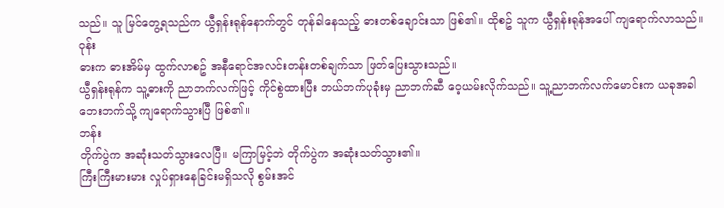သည်။ သူ မြင်တွေ့ရသည်က ယွီရှန်းရုန်နောက်တွင် တုန်ခါနေသည့် ဓားတစ်ချောင်းသာ ဖြစ်၏။ ထိုစဥ် သူက ယွီရှန်းရုန်အပေါ် ကျရောက်လာသည်။
ဝုန်း
ဓားက ဓားအိမ်မှ ထွက်လာစဥ် အနီရောင်အလင်းတန်းတစ်ချက်သာ ဖြတ်ပြေးသွားသည်။
ယွီရှန်းရုန်က သူ့ဓားကို ညာဘက်လက်ဖြင့် ကိုင်စွဲထားပြီး ဘယ်ဘက်ပုခုံးမှ ညာဘက်ဆီ ဝေ့ယမ်းလိုက်သည်။ သူ့ညာဘက်လက်မောင်းက ယခုအခါ ဘေးဘက်သို့ ကျရောက်သွားပြီ ဖြစ်၏။
ဘန်း
တိုက်ပွဲက အဆုံးသတ်သွားလေပြီ။ မကြာမြင့်ဘဲ တိုက်ပွဲက အဆုံးသတ်သွား၏။
ကြီးကြီးမားမား လှုပ်ရှားနေခြင်းမရှိသလို စွမ်းအင်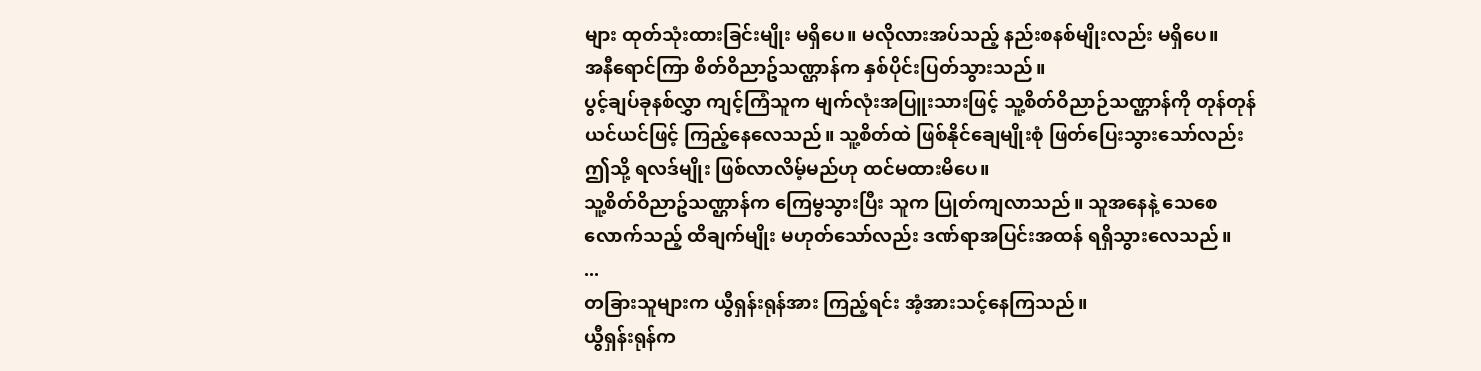များ ထုတ်သုံးထားခြင်းမျိုး မရှိပေ။ မလိုလားအပ်သည့် နည်းစနစ်မျိုးလည်း မရှိပေ။
အနီရောင်ကြာ စိတ်ဝိညာဥ်သဏ္ဌာန်က နှစ်ပိုင်းပြတ်သွားသည်။
ပွင့်ချပ်ခုနစ်လွှာ ကျင့်ကြံသူက မျက်လုံးအပြူးသားဖြင့် သူ့စိတ်ဝိညာဉ်သဏ္ဌာန်ကို တုန်တုန်ယင်ယင်ဖြင့် ကြည့်နေလေသည်။ သူ့စိတ်ထဲ ဖြစ်နိုင်ချေမျိုးစုံ ဖြတ်ပြေးသွားသော်လည်း ဤသို့ ရလဒ်မျိုး ဖြစ်လာလိမ့်မည်ဟု ထင်မထားမိပေ။
သူ့စိတ်ဝိညာဥ်သဏ္ဌာန်က ကြေမွသွားပြီး သူက ပြုတ်ကျလာသည်။ သူအနေနဲ့ သေစေလောက်သည့် ထိချက်မျိုး မဟုတ်သော်လည်း ဒဏ်ရာအပြင်းအထန် ရရှိသွားလေသည်။
...
တခြားသူများက ယွီရှန်းရုန်အား ကြည့်ရင်း အံ့အားသင့်နေကြသည်။
ယွီရှန်းရုန်က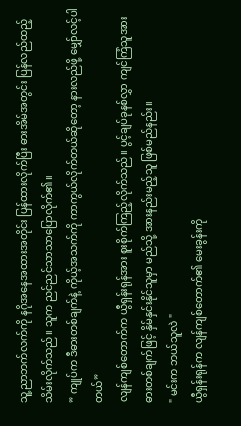သူ့ညာဘက်လက်ကို နဂိုအနေအထားအတိုင်း ပြန်ထားလိုက်ပြီး ဓားအိမ်အတွင်း ပြန်လည်ထည့်သိမ်းလိုက်သည်။ သူက ညင်ညင်သာသာပြောလိုက်၏။
” ကျုပ်က ဒီဓားတစ်ချက်နဲ့ ကိုယ့်အသက်ကို ကာကွယ်လိုက်တယ်ဆိုတော့ နားလည်ဖို့ မျှော်လင့်ပါတယ်”
လျန်ကျစ်တောက်က ယွီရှန်းရုန်အား စူးစိုက်ကြည့်လိုက်သည်။ ပွင့်ချပ်ခုနစ်လွှာ ကျင်ကြံသူအား ဓားတစ်ချက်ဖြင့် နှိမ်နှင်းနိုင်သူမှာ မည်သို့ အားနည်းမည့်သူ ဖြစ်မည်နည်း။
" မင်းက ဘယ်သူလဲ "
ယွီရှန်းရုန်က လျန်ကျစ်တောက်၏ မေးခွန်းကို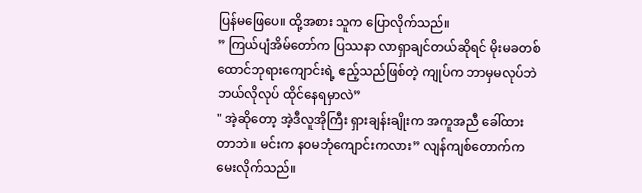ပြန်မဖြေပေ။ ထို့အစား သူက ပြောလိုက်သည်။
” ကြယ်ပျံအိမ်တော်က ပြဿနာ လာရှာချင်တယ်ဆိုရင် မိုးမခတစ်ထောင်ဘုရားကျောင်းရဲ့ ဧည့်သည်ဖြစ်တဲ့ ကျုပ်က ဘာမှမလုပ်ဘဲ ဘယ်လိုလုပ် ထိုင်နေရမှာလဲ”
" အဲ့ဆိုတော့ အဲ့ဒီလူအိုကြီး ရှားချန်းချိုးက အကူအညီ ခေါ်ထားတာဘဲ။ မင်းက န၀မဘုံကျောင်းကလား” လျန်ကျစ်တောက်က မေးလိုက်သည်။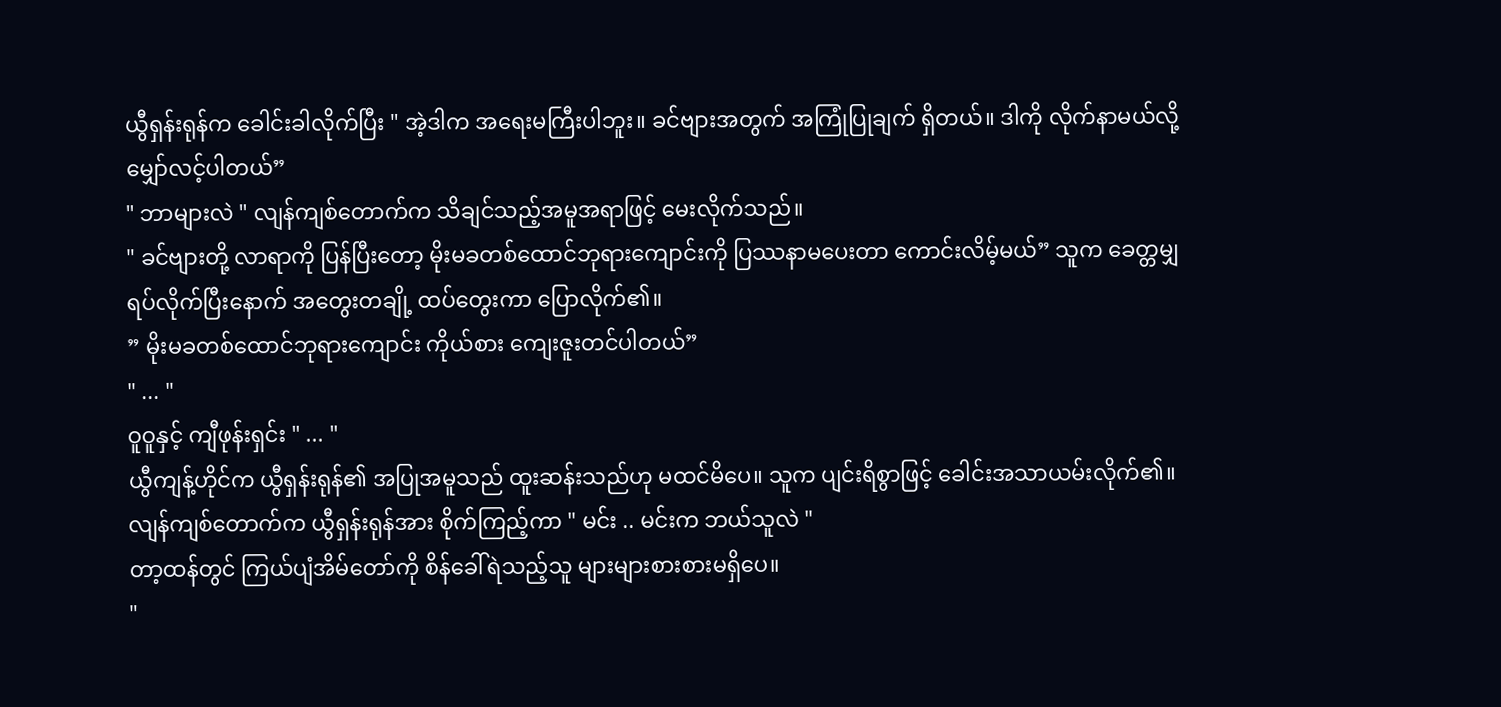ယွီရှန်းရုန်က ခေါင်းခါလိုက်ပြီး " အဲ့ဒါက အရေးမကြီးပါဘူး။ ခင်ဗျားအတွက် အကြုံပြုချက် ရှိတယ်။ ဒါကို လိုက်နာမယ်လို့ မျှော်လင့်ပါတယ်”
" ဘာများလဲ " လျန်ကျစ်တောက်က သိချင်သည့်အမူအရာဖြင့် မေးလိုက်သည်။
" ခင်ဗျားတို့ လာရာကို ပြန်ပြီးတော့ မိုးမခတစ်ထောင်ဘုရားကျောင်းကို ပြဿနာမပေးတာ ကောင်းလိမ့်မယ်” သူက ခေတ္တမျှ ရပ်လိုက်ပြီးနောက် အတွေးတချို့ ထပ်တွေးကာ ပြောလိုက်၏။
” မိုးမခတစ်ထောင်ဘုရားကျောင်း ကိုယ်စား ကျေးဇူးတင်ပါတယ်”
" ... "
ဝူဝူနှင့် ကျီဖုန်းရှင်း " ... "
ယွီကျန့်ဟိုင်က ယွီရှန်းရုန်၏ အပြုအမူသည် ထူးဆန်းသည်ဟု မထင်မိပေ။ သူက ပျင်းရိစွာဖြင့် ခေါင်းအသာယမ်းလိုက်၏။
လျန်ကျစ်တောက်က ယွီရှန်းရုန်အား စိုက်ကြည့်ကာ " မင်း .. မင်းက ဘယ်သူလဲ "
တာ့ထန်တွင် ကြယ်ပျံအိမ်တော်ကို စိန်ခေါ်ရဲသည့်သူ များများစားစားမရှိပေ။
"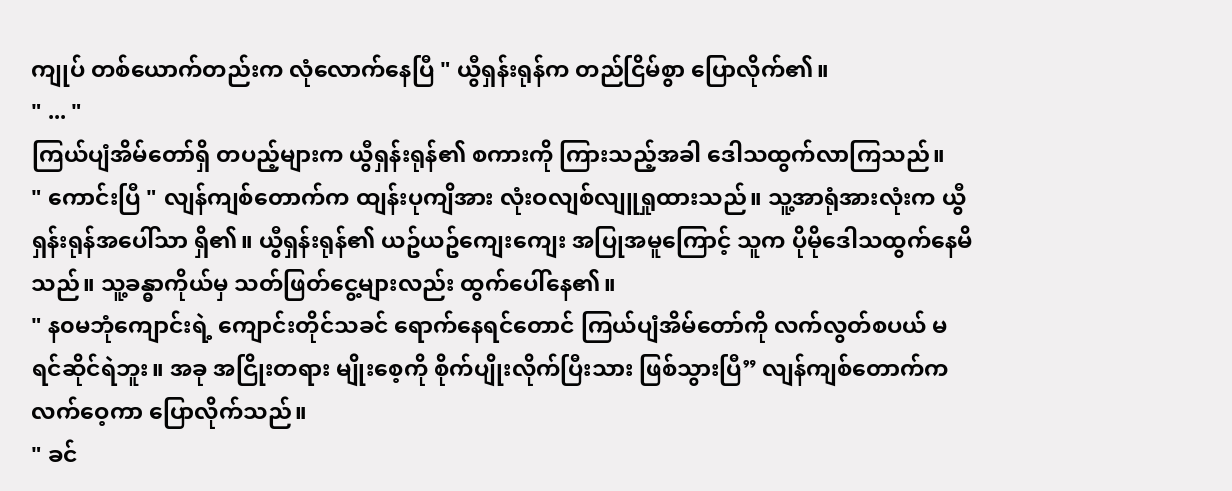ကျုပ် တစ်ယောက်တည်းက လုံလောက်နေပြီ " ယွီရှန်းရုန်က တည်ငြိမ်စွာ ပြောလိုက်၏။
" ... "
ကြယ်ပျံအိမ်တော်ရှိ တပည့်များက ယွီရှန်းရုန်၏ စကားကို ကြားသည့်အခါ ဒေါသထွက်လာကြသည်။
" ကောင်းပြီ " လျန်ကျစ်တောက်က ထျန်းပုကျိအား လုံးဝလျစ်လျူရှုထားသည်။ သူ့အာရုံအားလုံးက ယွီရှန်းရုန်အပေါ်သာ ရှိ၏။ ယွီရှန်းရုန်၏ ယဥ်ယဥ်ကျေးကျေး အပြုအမူကြောင့် သူက ပိုမိုဒေါသထွက်နေမိသည်။ သူ့ခန္ဓာကိုယ်မှ သတ်ဖြတ်ငွေ့များလည်း ထွက်ပေါ်နေ၏။
" န၀မဘုံကျောင်းရဲ့ ကျောင်းတိုင်သခင် ရောက်နေရင်တောင် ကြယ်ပျံအိမ်တော်ကို လက်လွတ်စပယ် မရင်ဆိုင်ရဲဘူး။ အခု အငြိုးတရား မျိုးစေ့ကို စိုက်ပျိုးလိုက်ပြီးသား ဖြစ်သွားပြီ” လျန်ကျစ်တောက်က လက်ဝေ့ကာ ပြောလိုက်သည်။
" ခင်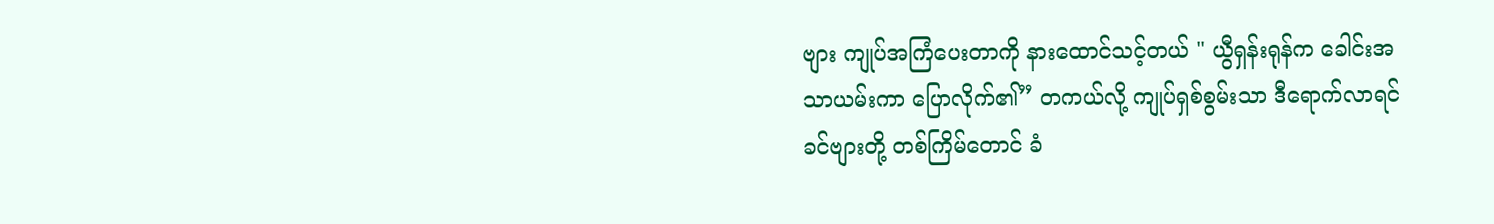ဗျား ကျုပ်အကြံပေးတာကို နားထောင်သင့်တယ် " ယွီရှန်းရုန်က ခေါင်းအသာယမ်းကာ ပြောလိုက်၏” တကယ်လို့ ကျုပ်ရှစ်စွမ်းသာ ဒီရောက်လာရင် ခင်ဗျားတို့ တစ်ကြိမ်တောင် ခံ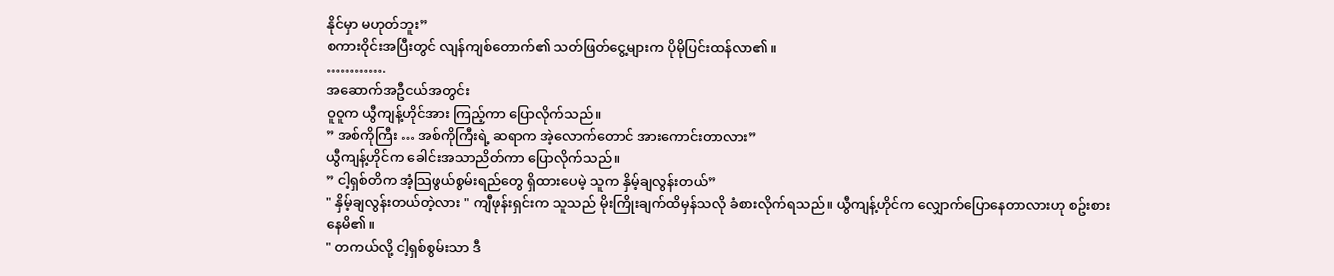နိုင်မှာ မဟုတ်ဘူး”
စကားဝိုင်းအပြီးတွင် လျန်ကျစ်တောက်၏ သတ်ဖြတ်ငွေ့များက ပိုမိုပြင်းထန်လာ၏။
………….
အဆောက်အဦငယ်အတွင်း
ဝူဝူက ယွီကျန့်ဟိုင်အား ကြည့်ကာ ပြောလိုက်သည်။
” အစ်ကိုကြီး … အစ်ကိုကြီးရဲ့ ဆရာက အဲ့လောက်တောင် အားကောင်းတာလား”
ယွီကျန့်ဟိုင်က ခေါင်းအသာညိတ်ကာ ပြောလိုက်သည်။
” ငါ့ရှစ်တိက အံ့သြဖွယ်စွမ်းရည်တွေ ရှိထားပေမဲ့ သူက နှိမ့်ချလွန်းတယ်”
" နှိမ့်ချလွန်းတယ်တဲ့လား " ကျီဖုန်းရှင်းက သူသည် မိုးကြိုးချက်ထိမှန်သလို ခံစားလိုက်ရသည်။ ယွီကျန့်ဟိုင်က လျှောက်ပြောနေတာလားဟု စဥ်းစားနေမိ၏။
" တကယ်လို့ ငါ့ရှစ်စွမ်းသာ ဒီ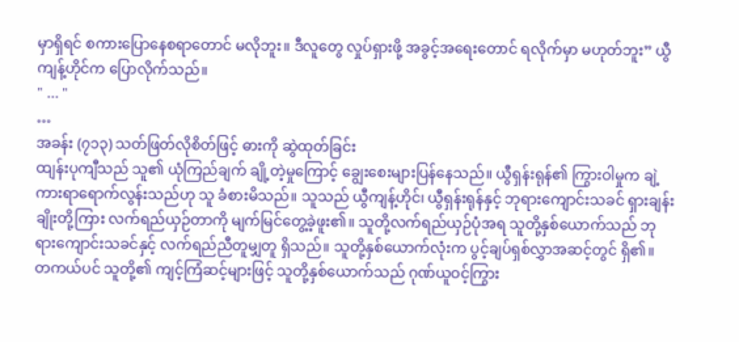မှာရှိရင် စကားပြောနေစရာတောင် မလိုဘူး။ ဒီလူတွေ လှုပ်ရှားဖို့ အခွင့်အရေးတောင် ရလိုက်မှာ မဟုတ်ဘူး” ယွီကျန့်ဟိုင်က ပြောလိုက်သည်။
" ... "
…
အခန်း (၇၁၃) သတ်ဖြတ်လိုစိတ်ဖြင့် ဓားကို ဆွဲထုတ်ခြင်း
ထျန်းပုကျီသည် သူ၏ ယုံကြည်ချက် ချို့တဲ့မှုကြောင့် ချွေးစေးများပြန်နေသည်။ ယွီရှန်းရုန်၏ ကြွားဝါမှုက ချဲ့ကားရာရောက်လွန်းသည်ဟု သူ ခံစားမိသည်။ သူသည် ယွီကျန့်ဟိုင်၊ ယွီရှန်းရုန်နှင့် ဘုရားကျောင်းသခင် ရှားချန်းချိုးတို့ကြား လက်ရည်ယှဉ်တာကို မျက်မြင်တွေ့ခဲ့ဖူး၏။ သူတို့လက်ရည်ယှဉ်ပုံအရ သူတို့နှစ်ယောက်သည် ဘုရားကျောင်းသခင်နှင့် လက်ရည်ညီတူမျှတူ ရှိသည်။ သူတို့နှစ်ယောက်လုံးက ပွင့်ချပ်ရှစ်လွှာအဆင့်တွင် ရှိ၏။
တကယ်ပင် သူတို့၏ ကျင့်ကြံဆင့်များဖြင့် သူတို့နှစ်ယောက်သည် ဂုဏ်ယူဝင့်ကြွား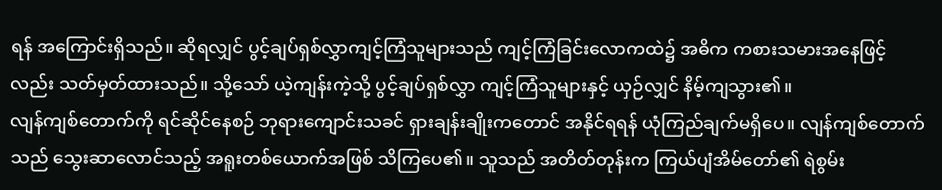ရန် အကြောင်းရှိသည်။ ဆိုရလျှင် ပွင့်ချပ်ရှစ်လွှာကျင့်ကြံသူများသည် ကျင့်ကြံခြင်းလောကထဲ၌ အဓိက ကစားသမားအနေဖြင့်လည်း သတ်မှတ်ထားသည်။ သို့သော် ယဲ့ကျန်းကဲ့သို့ ပွင့်ချပ်ရှစ်လွှာ ကျင့်ကြံသူများနှင့် ယှဉ်လျှင် နိမ့်ကျသွား၏။
လျန်ကျစ်တောက်ကို ရင်ဆိုင်နေစဉ် ဘုရားကျောင်းသခင် ရှားချန်းချိုးကတောင် အနိုင်ရရန် ယုံကြည်ချက်မရှိပေ။ လျန်ကျစ်တောက်သည် သွေးဆာလောင်သည့် အရူးတစ်ယောက်အဖြစ် သိကြပေ၏။ သူသည် အတိတ်တုန်းက ကြယ်ပျံအိမ်တော်၏ ရဲစွမ်း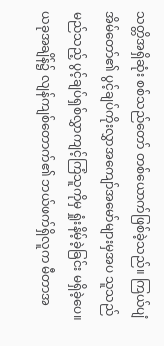သတ္တိအရှိဆုံး စစ်သည်တော် တစ်ယောက်ဖြစ်ခဲ့သည်။ ကြယ်ပျံအိမ်တော်၏ ပွင့်ချပ်ကိုးလွှာအကျော်အမော်များမှအပ သူသည် မည်သည့် ပွင့်ချပ်ရှစ်လွှာကျင့်ကြံသူကိုမှ ရှုံးနိမ့်ခဲ့ခြင်း မရှိခဲ့ပေ။
ယခုအချိန်၌ လျန်ကျစ်တောက်၏ ဘယ်ဖက်ရှိလူက မီတာအ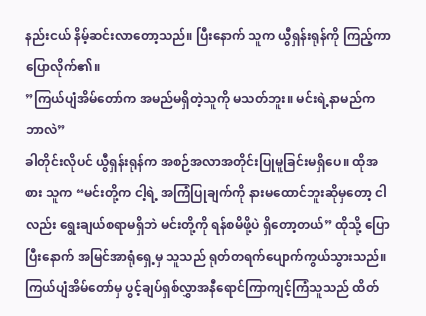နည်းငယ် နိမ့်ဆင်းလာတော့သည်။ ပြီးနောက် သူက ယွီရှန်းရုန်ကို ကြည့်ကာပြောလိုက်၏။
”ကြယ်ပျံအိမ်တော်က အမည်မရှိတဲ့သူကို မသတ်ဘူး။ မင်းရဲ့နာမည်က ဘာလဲ”
ခါတိုင်းလိုပင် ယွီရှန်းရုန်က အစဉ်အလာအတိုင်းပြုမူခြင်းမရှိပေ။ ထိုအစား သူက “မင်းတို့က ငါ့ရဲ့ အကြံပြုချက်ကို နားမထောင်ဘူးဆိုမှတော့ ငါလည်း ရွေးချယ်စရာမရှိဘဲ မင်းတို့ကို ရန်စမိဖို့ပဲ ရှိတော့တယ်” ထိုသို့ ပြောပြီးနောက် အမြင်အာရုံရှေ့မှ သူသည် ရုတ်တရက်ပျောက်ကွယ်သွားသည်။
ကြယ်ပျံအိမ်တော်မှ ပွင့်ချပ်ရှစ်လွှာအနီရောင်ကြာကျင့်ကြံသူသည် ထိတ်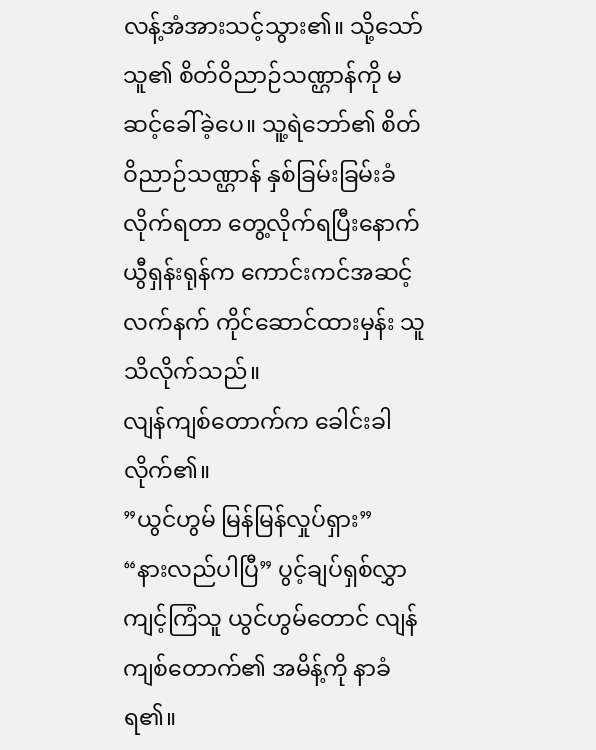လန့်အံအားသင့်သွား၏။ သို့သော် သူ၏ စိတ်ဝိညာဉ်သဏ္ဌာန်ကို မဆင့်ခေါ်ခဲ့ပေ။ သူ့ရဲဘော်၏ စိတ်ဝိညာဉ်သဏ္ဌာန် နှစ်ခြမ်းခြမ်းခံလိုက်ရတာ တွေ့လိုက်ရပြီးနောက် ယွီရှန်းရုန်က ကောင်းကင်အဆင့်လက်နက် ကိုင်ဆောင်ထားမှန်း သူ သိလိုက်သည်။
လျန်ကျစ်တောက်က ခေါင်းခါလိုက်၏။
”ယွင်ဟွမ် မြန်မြန်လှုပ်ရှား”
“နားလည်ပါပြီ” ပွင့်ချပ်ရှစ်လွှာကျင့်ကြံသူ ယွင်ဟွမ်တောင် လျန်ကျစ်တောက်၏ အမိန့်ကို နာခံရ၏။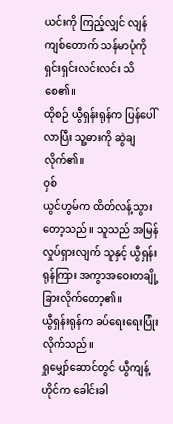ယင်းကို ကြည့်လျှင် လျန်ကျစ်တောက် သန်မာပုံကို ရှင်းရှင်းလင်းလင်း သိစေ၏။
ထိုစဉ် ယွီရှန်းရုန်က ပြန်ပေါ်လာပြီး သူ့ဓားကို ဆွဲချလိုက်၏။
ဝှစ်
ယွင်ဟွမ်က ထိတ်လန့်သွားတော့သည်။ သူသည် အမြန်လှုပ်ရှားလျက် သူနှင့် ယွီရှန်းရုန်ကြား အကွာအဝေးတချို့ ခြားလိုက်တော့၏။
ယွီရှန်းရုန်က ခပ်ရေးရေးပြုံးလိုက်သည်။
ရှုမျှော်ဆောင်တွင် ယွီကျန့်ဟိုင်က ခေါင်းခါ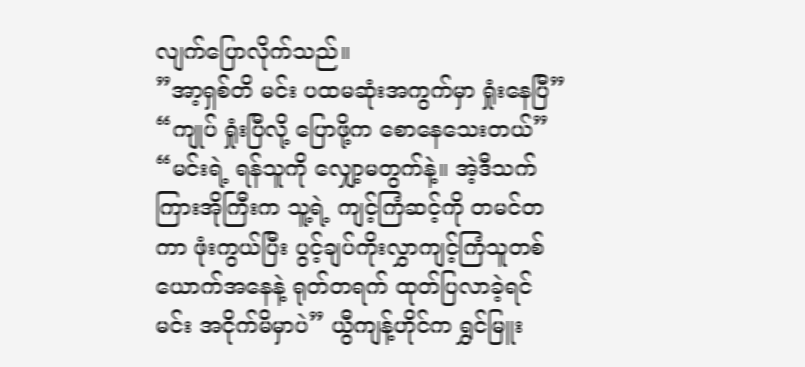လျက်ပြောလိုက်သည်။
”အာ့ရှစ်တိ မင်း ပထမဆုံးအကွက်မှာ ရှုံးနေပြီ”
“ကျုပ် ရှုံးပြီလို့ ပြောဖို့က စောနေသေးတယ်”
“မင်းရဲ့ ရန်သူကို လျှော့မတွက်နဲ့။ အဲ့ဒီသက်ကြားအိုကြီးက သူ့ရဲ့ ကျင့်ကြံဆင့်ကို တမင်တကာ ဖုံးကွယ်ပြီး ပွင့်ချပ်ကိုးလွှာကျင့်ကြံသူတစ်ယောက်အနေနဲ့ ရုတ်တရက် ထုတ်ပြလာခဲ့ရင် မင်း အငိုက်မိမှာပဲ” ယွီကျန့်ဟိုင်က ရွှင်မြူး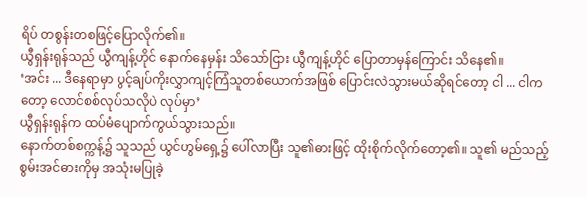ရိပ် တစွန်းတစဖြင့်ပြောလိုက်၏။
ယွီရှန်းရုန်သည် ယွီကျန့်ဟိုင် နောက်နေမှန်း သိသော်ငြား ယွီကျန့်ဟိုင် ပြောတာမှန်ကြောင်း သိနေ၏။
‘အင်း ... ဒီနေရာမှာ ပွင့်ချပ်ကိုးလွှာကျင့်ကြံသူတစ်ယောက်အဖြစ် ပြောင်းလဲသွားမယ်ဆိုရင်တော့ ငါ ... ငါကတော့ လောင်စစ်လုပ်သလိုပဲ လုပ်မှာ’
ယွီရှန်းရုန်က ထပ်မံပျောက်ကွယ်သွားသည်။
နောက်တစ်စက္ကန့်၌ သူသည် ယွင်ဟွမ်ရှေ့၌ ပေါ်လာပြီး သူ၏ဓားဖြင့် ထိုးစိုက်လိုက်တော့၏။ သူ၏ မည်သည့်စွမ်းအင်ဓားကိုမှ အသုံးမပြုခဲ့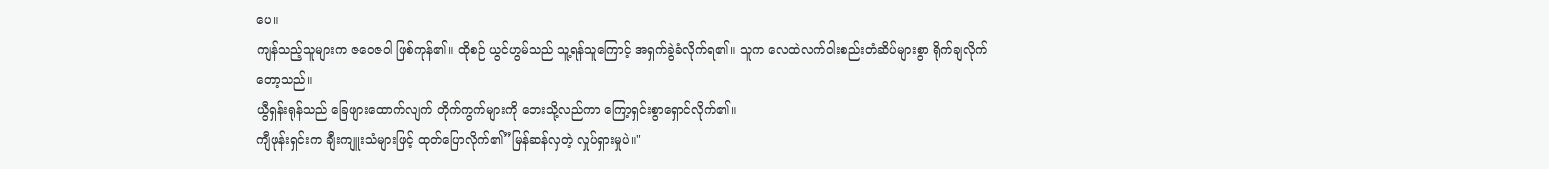ပေ။
ကျန်သည့်သူများက ဇဝေဇဝါ ဖြစ်ကုန်၏။ ထိုစဉ် ယွင်ဟွမ်သည် သူ့ရန်သူကြောင့် အရှက်ခွဲခံလိုက်ရ၏။ သူက လေထဲလက်ဝါးစည်းတံဆိပ်များစွာ ရိုက်ချလိုက်တော့သည်။
ယွီရှန်းရုန်သည် ခြေဖျားထောက်လျက် တိုက်ကွက်များကို ဘေးသို့လည်ကာ ကြော့ရှင်းစွာရှောင်လိုက်၏။
ကျီဖုန်းရှင်းက ချီးကျူးသံများဖြင့် ထုတ်ပြောလိုက်၏”မြန်ဆန်လှတဲ့ လှုပ်ရှားမှုပဲ။"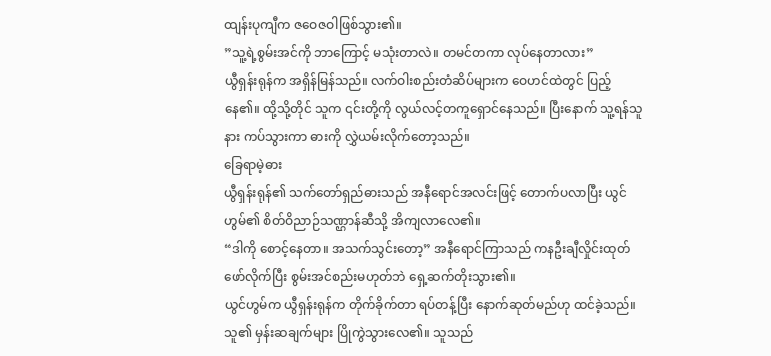ထျန်းပုကျီက ဇဝေဇဝါဖြစ်သွား၏။
”သူ့ရဲ့စွမ်းအင်ကို ဘာကြောင့် မသုံးတာလဲ။ တမင်တကာ လုပ်နေတာလား”
ယွီရှန်းရုန်က အရှိန်မြန်သည်။ လက်ဝါးစည်းတံဆိပ်များက ဝေဟင်ထဲတွင် ပြည့်နေ၏။ ထို့သို့တိုင် သူက ၎င်းတို့ကို လွယ်လင့်တကူရှောင်နေသည်။ ပြီးနောက် သူ့ရန်သူနား ကပ်သွားကာ ဓားကို လွှဲယမ်းလိုက်တော့သည်။
ခြေရာမဲ့ဓား
ယွီရှန်းရုန်၏ သက်တော်ရှည်ဓားသည် အနီရောင်အလင်းဖြင့် တောက်ပလာပြီး ယွင်ဟွမ်၏ စိတ်ဝိညာဉ်သဏ္ဌာန်ဆီသို့ အိကျလာလေ၏။
“ဒါကို စောင့်နေတာ။ အသက်သွင်းတော့” အနီရောင်ကြာသည် ကနဦးချီလှိုင်းထုတ်ဖော်လိုက်ပြီး စွမ်းအင်စည်းမဟုတ်ဘဲ ရှေ့ဆက်တိုးသွား၏။
ယွင်ဟွမ်က ယွီရှန်းရုန်က တိုက်ခိုက်တာ ရပ်တန့်ပြီး နောက်ဆုတ်မည်ဟု ထင်ခဲ့သည်။ သူ၏ မှန်းဆချက်များ ပြိုကွဲသွားလေ၏။ သူသည်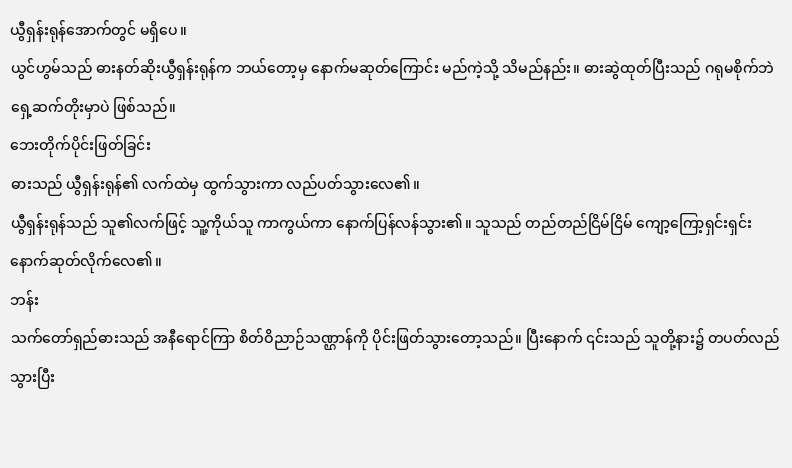ယွီရှန်းရုန်အောက်တွင် မရှိပေ။
ယွင်ဟွမ်သည် ဓားနတ်ဆိုးယွီရှန်းရုန်က ဘယ်တော့မှ နောက်မဆုတ်ကြောင်း မည်ကဲ့သို့ သိမည်နည်း။ ဓားဆွဲထုတ်ပြီးသည် ဂရုမစိုက်ဘဲ ရှေ့ဆက်တိုးမှာပဲ ဖြစ်သည်။
ဘေးတိုက်ပိုင်းဖြတ်ခြင်း
ဓားသည် ယွီရှန်းရုန်၏ လက်ထဲမှ ထွက်သွားကာ လည်ပတ်သွားလေ၏။
ယွီရှန်းရုန်သည် သူ၏လက်ဖြင့် သူ့ကိုယ်သူ ကာကွယ်ကာ နောက်ပြန်လန်သွား၏။ သူသည် တည်တည်ငြိမ်ငြိမ် ကျော့ကြော့ရှင်းရှင်း နောက်ဆုတ်လိုက်လေ၏။
ဘန်း
သက်တော်ရှည်ဓားသည် အနီရောင်ကြာ စိတ်ဝိညာဉ်သဏ္ဌာန်ကို ပိုင်းဖြတ်သွားတော့သည်။ ပြီးနောက် ၎င်းသည် သူတို့နား၌ တပတ်လည်သွားပြီး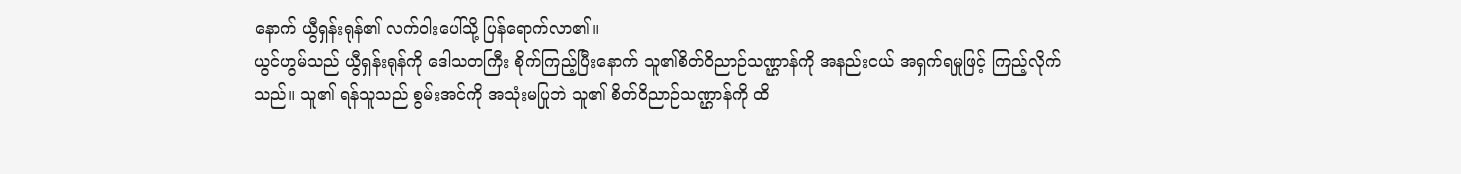နောက် ယွီရှန်းရုန်၏ လက်ဝါးပေါ်သို့ ပြန်ရောက်လာ၏။
ယွင်ဟွမ်သည် ယွီရှန်းရုန်ကို ဒေါသတကြီး စိုက်ကြည့်ပြီးနောက် သူ၏စိတ်ဝိညာဉ်သဏ္ဌာန်ကို အနည်းငယ် အရှက်ရမှုဖြင့် ကြည့်လိုက်သည်။ သူ၏ ရန်သူသည် စွမ်းအင်ကို အသုံးမပြုဘဲ သူ၏ စိတ်ဝိညာဉ်သဏ္ဌာန်ကို ထိ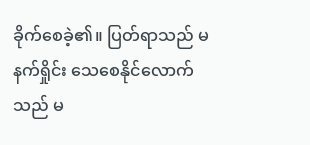ခိုက်စေခဲ့၏။ ပြတ်ရာသည် မနက်ရှိုင်း သေစေနိုင်လောက်သည် မ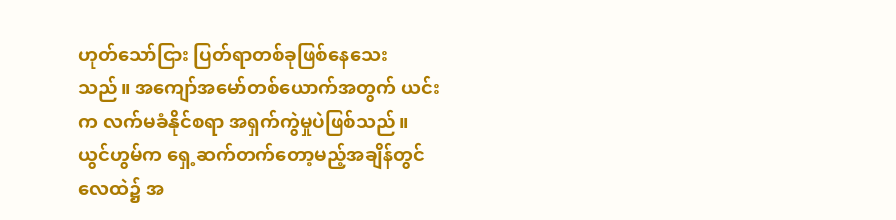ဟုတ်သော်ငြား ပြတ်ရာတစ်ခုဖြစ်နေသေးသည်။ အကျော်အမော်တစ်ယောက်အတွက် ယင်းက လက်မခံနိုင်စရာ အရှက်ကွဲမှုပဲဖြစ်သည်။
ယွင်ဟွမ်က ရှေ့ဆက်တက်တော့မည့်အချိန်တွင် လေထဲ၌ အ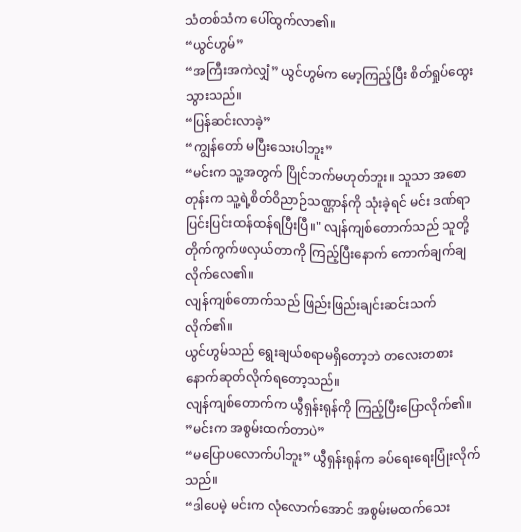သံတစ်သံက ပေါ်ထွက်လာ၏။
“ယွင်ဟွမ်”
“အကြီးအကဲလျှံ” ယွင်ဟွမ်က မော့ကြည့်ပြီး စိတ်ရှုပ်ထွေးသွားသည်။
“ပြန်ဆင်းလာခဲ့”
“ကျွန်တော် မပြီးသေးပါဘူး”
“မင်းက သူ့အတွက် ပြိုင်ဘက်မဟုတ်ဘူး။ သူသာ အစောတုန်းက သူ့ရဲ့စိတ်ဝိညာဉ်သဏ္ဌာန်ကို သုံးခဲ့ရင် မင်း ဒဏ်ရာပြင်းပြင်းထန်ထန်ရပြီးပြီ။" လျန်ကျစ်တောက်သည် သူတို့ တိုက်ကွက်ဖလှယ်တာကို ကြည့်ပြီးနောက် ကောက်ချက်ချလိုက်လေ၏။
လျန်ကျစ်တောက်သည် ဖြည်းဖြည်းချင်းဆင်းသက်လိုက်၏။
ယွင်ဟွမ်သည် ရွေးချယ်စရာမရှိတော့ဘဲ တလေးတစားနောက်ဆုတ်လိုက်ရတော့သည်။
လျန်ကျစ်တောက်က ယွီရှန်းရုန်ကို ကြည့်ပြီးပြောလိုက်၏။
”မင်းက အစွမ်းထက်တာပဲ”
“မပြောပလောက်ပါဘူး” ယွီရှန်းရုန်က ခပ်ရေးရေးပြုံးလိုက်သည်။
“ဒါပေမဲ့ မင်းက လုံလောက်အောင် အစွမ်းမထက်သေး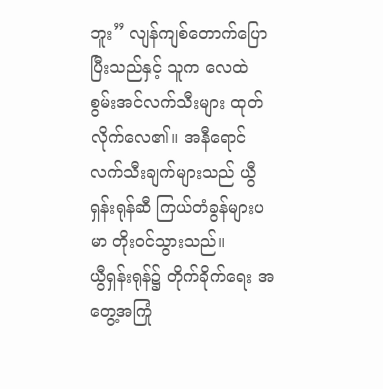ဘူး” လျန်ကျစ်တောက်ပြောပြီးသည်နှင့် သူက လေထဲ စွမ်းအင်လက်သီးများ ထုတ်လိုက်လေ၏။ အနီရောင်လက်သီးချက်များသည် ယွီရှန်းရုန်ဆီ ကြယ်တံခွန်များပမာ တိုးဝင်သွားသည်။
ယွီရှန်းရုန်၌ တိုက်ခိုက်ရေး အတွေ့အကြုံ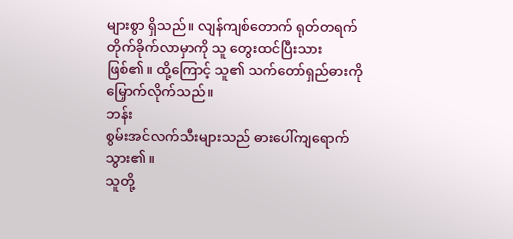များစွာ ရှိသည်။ လျန်ကျစ်တောက် ရုတ်တရက် တိုက်ခိုက်လာမှာကို သူ တွေးထင်ပြီးသား ဖြစ်၏။ ထို့ကြောင့် သူ၏ သက်တော်ရှည်ဓားကို မြှောက်လိုက်သည်။
ဘန်း
စွမ်းအင်လက်သီးများသည် ဓားပေါ်ကျရောက်သွား၏။
သူတို့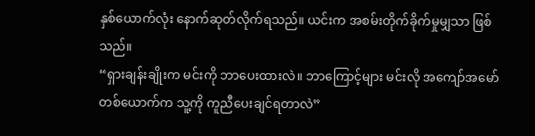နှစ်ယောက်လုံး နောက်ဆုတ်လိုက်ရသည်။ ယင်းက အစမ်းတိုက်ခိုက်မှုမျှသာ ဖြစ်သည်။
“ရှားချန်းချိုးက မင်းကို ဘာပေးထားလဲ။ ဘာကြောင့်များ မင်းလို အကျော်အမော်တစ်ယောက်က သူ့ကို ကူညီပေးချင်ရတာလဲ”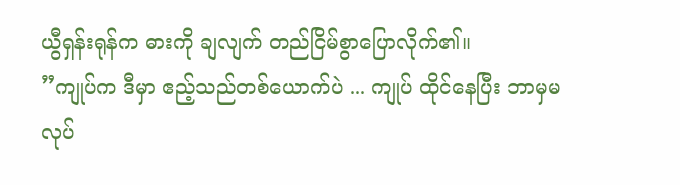ယွီရှန်းရုန်က ဓားကို ချလျက် တည်ငြိမ်စွာပြောလိုက်၏။
”ကျုပ်က ဒီမှာ ဧည့်သည်တစ်ယောက်ပဲ ... ကျုပ် ထိုင်နေပြီး ဘာမှမလုပ်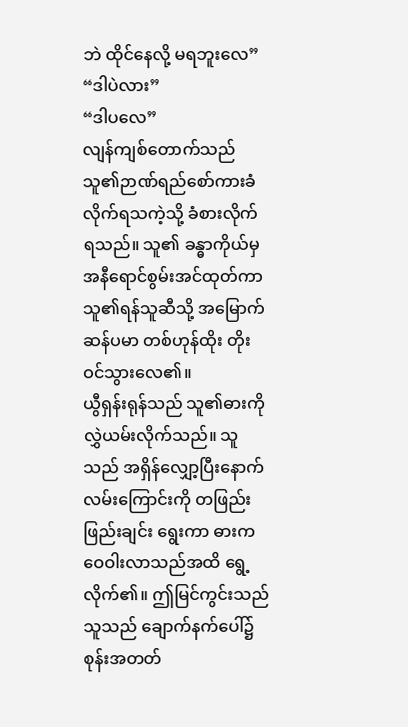ဘဲ ထိုင်နေလို့ မရဘူးလေ”
“ဒါပဲလား”
“ဒါပလေ”
လျန်ကျစ်တောက်သည် သူ၏ဉာဏ်ရည်စော်ကားခံလိုက်ရသကဲ့သို့ ခံစားလိုက်ရသည်။ သူ၏ ခန္ဓာကိုယ်မှ အနီရောင်စွမ်းအင်ထုတ်ကာ သူ၏ရန်သူဆီသို့ အမြောက်ဆန်ပမာ တစ်ဟုန်ထိုး တိုးဝင်သွားလေ၏။
ယွီရှန်းရုန်သည် သူ၏ဓားကို လွှဲယမ်းလိုက်သည်။ သူသည် အရှိန်လျှော့ပြီးနောက် လမ်းကြောင်းကို တဖြည်းဖြည်းချင်း ရွေးကာ ဓားက ဝေဝါးလာသည်အထိ ရွေ့လိုက်၏။ ဤမြင်ကွင်းသည် သူသည် ချောက်နက်ပေါ်၌ စုန်းအတတ်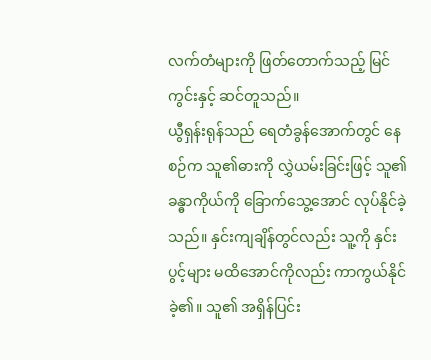လက်တံများကို ဖြတ်တောက်သည့် မြင်ကွင်းနှင့် ဆင်တူသည်။
ယွီရှန်းရုန်သည် ရေတံခွန်အောက်တွင် နေစဉ်က သူ၏ဓားကို လွှဲယမ်းခြင်းဖြင့် သူ၏ခန္ဓာကိုယ်ကို ခြောက်သွေ့အောင် လုပ်နိုင်ခဲ့သည်။ နှင်းကျချိန်တွင်လည်း သူ့ကို နှင်းပွင့်များ မထိအောင်ကိုလည်း ကာကွယ်နိုင်ခဲ့၏။ သူ၏ အရှိန်ပြင်း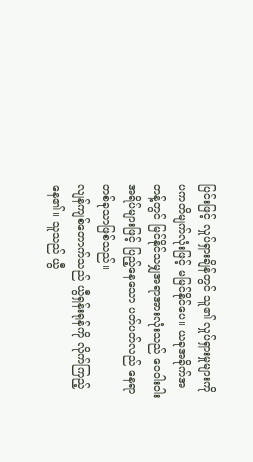ပြင်းဖြင့် လှုပ်ရှားချိန်တွင် သူ၏ လှုပ်ရှားမှုများကို ပကတိမျက်လုံးဖြင့် မမြင်နိုင်ပေ။ ယခုအခိုက်အတန့်တွင် မြင်နိုင်သမျှအရာအားလုံးသည် ဝေဝါးဝါးအရိပ်များဖြင့် ပြည့်နေသော ပတ်ပတ်လည် နေရာတစ်ခုသာဖြစ်သည်။
လျန်ကျစ်တောက်သည် ယွီရှန်းရုန်ကို လိုက်ကြည့်နေ၏။ သူသည် ယွီ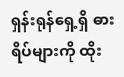ရှန်းရုန်ရှေ့ရှိ ဓားရိပ်များကို ထိုး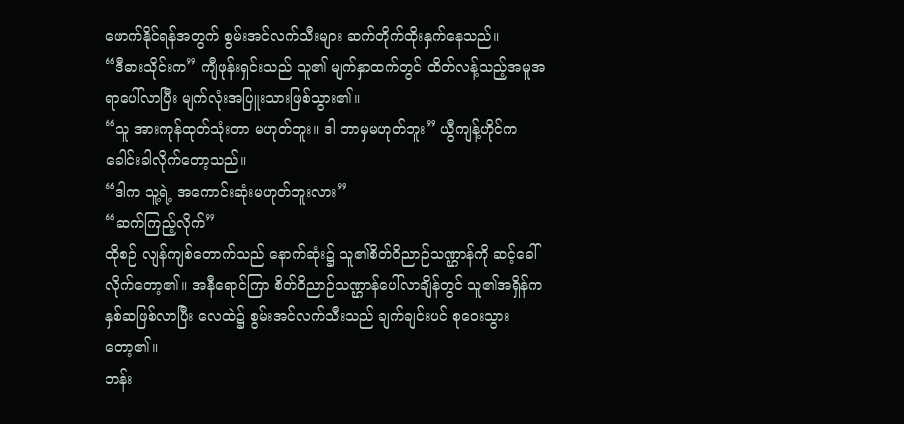ဖောက်နိုင်ရန်အတွက် စွမ်းအင်လက်သီးများ ဆက်တိုက်ထိုးနှက်နေသည်။
“ဒီဓားသိုင်းက” ကျီဖုန်းရှင်းသည် သူ၏ မျက်နှာထက်တွင် ထိတ်လန့်သည့်အမူအရာပေါ်လာပြီး မျက်လုံးအပြူးသားဖြစ်သွား၏။
“သူ အားကုန်ထုတ်သုံးတာ မဟုတ်ဘူး။ ဒါ ဘာမှမဟုတ်ဘူး” ယွီကျန့်ဟိုင်က ခေါင်းခါလိုက်တော့သည်။
“ဒါက သူ့ရဲ့ အကောင်းဆုံးမဟုတ်ဘူးလား”
“ဆက်ကြည့်လိုက်”
ထိုစဉ် လျန်ကျစ်တောက်သည် နောက်ဆုံး၌ သူ၏စိတ်ဝိညာဉ်သဏ္ဌာန်ကို ဆင့်ခေါ်လိုက်တော့၏။ အနီရောင်ကြာ စိတ်ဝိညာဉ်သဏ္ဌာန်ပေါ်လာချိန်တွင် သူ၏အရှိန်က နှစ်ဆဖြစ်လာပြီး လေထဲ၌ စွမ်းအင်လက်သီးသည် ချက်ချင်းပင် စုဝေးသွားတော့၏။
ဘန်း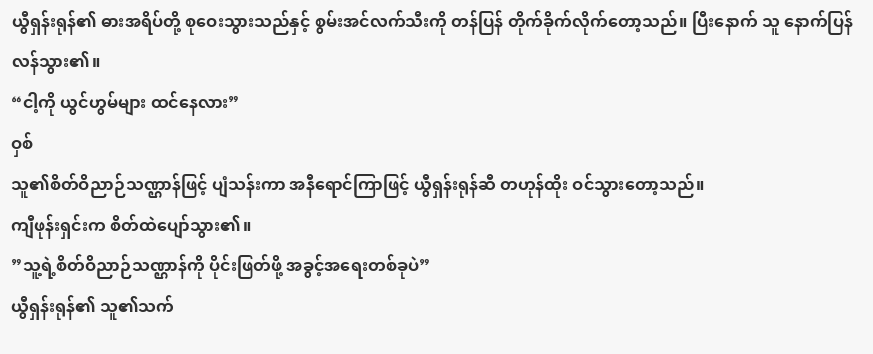ယွီရှန်းရုန်၏ ဓားအရိပ်တို့ စုဝေးသွားသည်နှင့် စွမ်းအင်လက်သီးကို တန်ပြန် တိုက်ခိုက်လိုက်တော့သည်။ ပြီးနောက် သူ နောက်ပြန်လန်သွား၏။
“ငါ့ကို ယွင်ဟွမ်များ ထင်နေလား”
ဝှစ်
သူ၏စိတ်ဝိညာဉ်သဏ္ဌာန်ဖြင့် ပျံသန်းကာ အနီရောင်ကြာဖြင့် ယွီရှန်းရုန်ဆီ တဟုန်ထိုး ဝင်သွားတော့သည်။
ကျီဖုန်းရှင်းက စိတ်ထဲပျော်သွား၏။
”သူ့ရဲ့စိတ်ဝိညာဉ်သဏ္ဌာန်ကို ပိုင်းဖြတ်ဖို့ အခွင့်အရေးတစ်ခုပဲ”
ယွီရှန်းရုန်၏ သူ၏သက်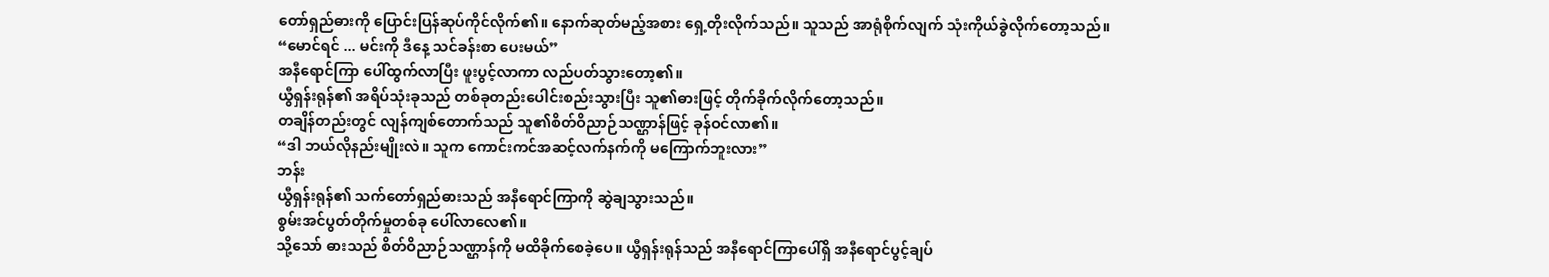တော်ရှည်ဓားကို ပြောင်းပြန်ဆုပ်ကိုင်လိုက်၏။ နောက်ဆုတ်မည့်အစား ရှေ့တိုးလိုက်သည်။ သူသည် အာရုံစိုက်လျက် သုံးကိုယ်ခွဲလိုက်တော့သည်။
“မောင်ရင် ... မင်းကို ဒီနေ့ သင်ခန်းစာ ပေးမယ်”
အနီရောင်ကြာ ပေါ်ထွက်လာပြီး ဖူးပွင့်လာကာ လည်ပတ်သွားတော့၏။
ယွီရှန်းရုန်၏ အရိပ်သုံးခုသည် တစ်ခုတည်းပေါင်းစည်းသွားပြီး သူ၏ဓားဖြင့် တိုက်ခိုက်လိုက်တော့သည်။
တချိန်တည်းတွင် လျန်ကျစ်တောက်သည် သူ၏စိတ်ဝိညာဉ်သဏ္ဌာန်ဖြင့် ခုန်ဝင်လာ၏။
“ဒါ ဘယ်လိုနည်းမျိုးလဲ။ သူက ကောင်းကင်အဆင့်လက်နက်ကို မကြောက်ဘူးလား”
ဘန်း
ယွီရှန်းရုန်၏ သက်တော်ရှည်ဓားသည် အနီရောင်ကြာကို ဆွဲချသွားသည်။
စွမ်းအင်ပွတ်တိုက်မှုတစ်ခု ပေါ်လာလေ၏။
သို့သော် ဓားသည် စိတ်ဝိညာဉ်သဏ္ဌာန်ကို မထိခိုက်စေခဲ့ပေ။ ယွီရှန်းရုန်သည် အနီရောင်ကြာပေါ်ရှိ အနီရောင်ပွင့်ချပ်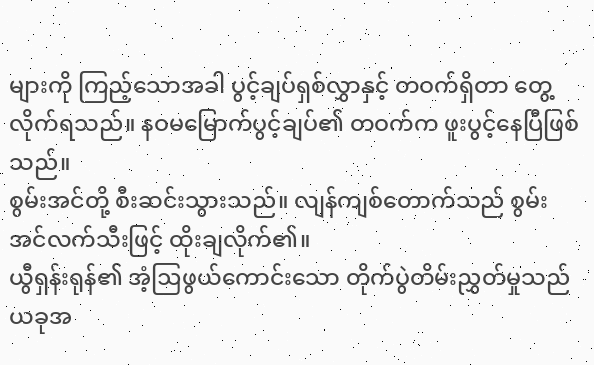များကို ကြည့်သောအခါ ပွင့်ချပ်ရှစ်လွှာနှင့် တဝက်ရှိတာ တွေ့လိုက်ရသည်။ နဝမမြောက်ပွင့်ချပ်၏ တဝက်က ဖူးပွင့်နေပြီဖြစ်သည်။
စွမ်းအင်တို့ စီးဆင်းသွားသည်။ လျန်ကျစ်တောက်သည် စွမ်းအင်လက်သီးဖြင့် ထိုးချလိုက်၏။
ယွီရှန်းရုန်၏ အံ့ဩဖွယ်ကောင်းသော တိုက်ပွဲတိမ်းညွှတ်မှုသည် ယခုအ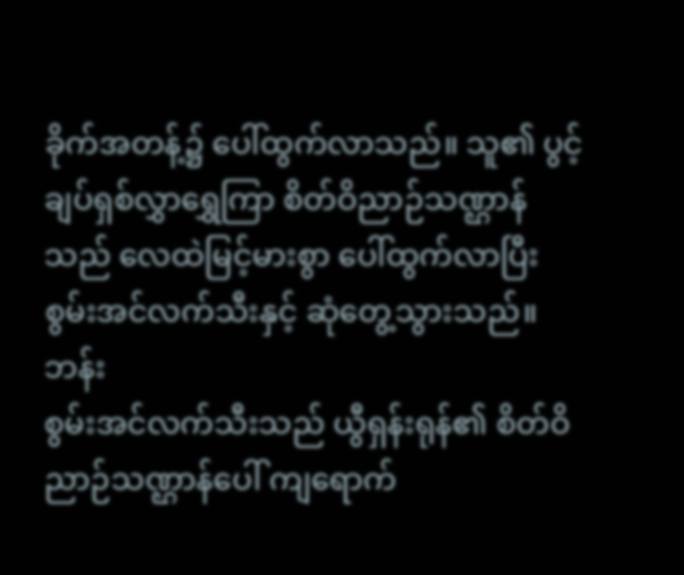ခိုက်အတန့်၌ ပေါ်ထွက်လာသည်။ သူ၏ ပွင့်ချပ်ရှစ်လွှာရွှေကြာ စိတ်ဝိညာဉ်သဏ္ဌာန်သည် လေထဲမြင့်မားစွာ ပေါ်ထွက်လာပြီး စွမ်းအင်လက်သီးနှင့် ဆုံတွေ့သွားသည်။
ဘန်း
စွမ်းအင်လက်သီးသည် ယွီရှန်းရုန်၏ စိတ်ဝိညာဉ်သဏ္ဌာန်ပေါ် ကျရောက်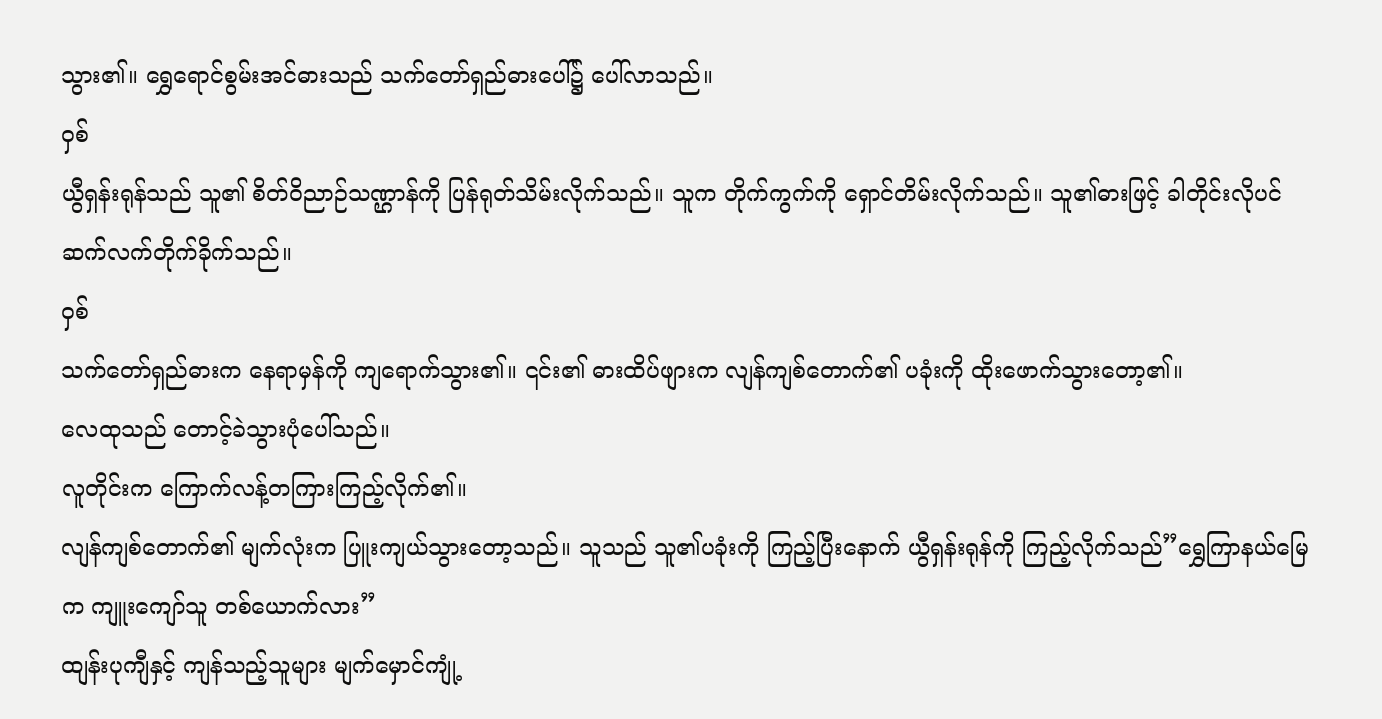သွား၏။ ရွှေရောင်စွမ်းအင်ဓားသည် သက်တော်ရှည်ဓားပေါ်၌ ပေါ်လာသည်။
ဝှစ်
ယွီရှန်းရုန်သည် သူ၏ စိတ်ဝိညာဉ်သဏ္ဌာန်ကို ပြန်ရုတ်သိမ်းလိုက်သည်။ သူက တိုက်ကွက်ကို ရှောင်တိမ်းလိုက်သည်။ သူ၏ဓားဖြင့် ခါတိုင်းလိုပင် ဆက်လက်တိုက်ခိုက်သည်။
ဝှစ်
သက်တော်ရှည်ဓားက နေရာမှန်ကို ကျရောက်သွား၏။ ၎င်း၏ ဓားထိပ်ဖျားက လျန်ကျစ်တောက်၏ ပခုံးကို ထိုးဖောက်သွားတော့၏။
လေထုသည် တောင့်ခဲသွားပုံပေါ်သည်။
လူတိုင်းက ကြောက်လန့်တကြားကြည့်လိုက်၏။
လျန်ကျစ်တောက်၏ မျက်လုံးက ပြူးကျယ်သွားတော့သည်။ သူသည် သူ၏ပခုံးကို ကြည့်ပြီးနောက် ယွီရှန်းရုန်ကို ကြည့်လိုက်သည်”ရွှေကြာနယ်မြေက ကျူးကျော်သူ တစ်ယောက်လား”
ထျန်းပုကျီနှင့် ကျန်သည့်သူများ မျက်မှောင်ကျုံ့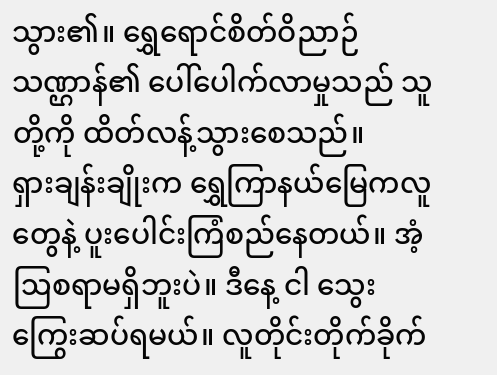သွား၏။ ရွှေရောင်စိတ်ဝိညာဉ်သဏ္ဌာန်၏ ပေါ်ပေါက်လာမှုသည် သူတို့ကို ထိတ်လန့်သွားစေသည်။
ရှားချန်းချိုးက ရွှေကြာနယ်မြေကလူတွေနဲ့ ပူးပေါင်းကြံစည်နေတယ်။ အံ့ဩစရာမရှိဘူးပဲ။ ဒီနေ့ ငါ သွေးကြွေးဆပ်ရမယ်။ လူတိုင်းတိုက်ခိုက်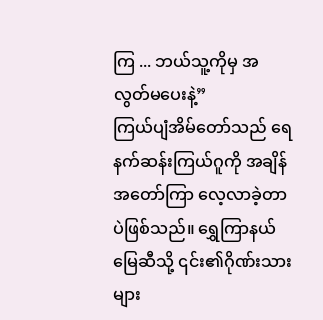ကြ ... ဘယ်သူ့ကိုမှ အလွတ်မပေးနဲ့”
ကြယ်ပျံအိမ်တော်သည် ရေနက်ဆန်းကြယ်ဂူကို အချိန်အတော်ကြာ လေ့လာခဲ့တာပဲဖြစ်သည်။ ရွှေကြာနယ်မြေဆီသို့ ၎င်း၏ဂိုဏ်းသားများ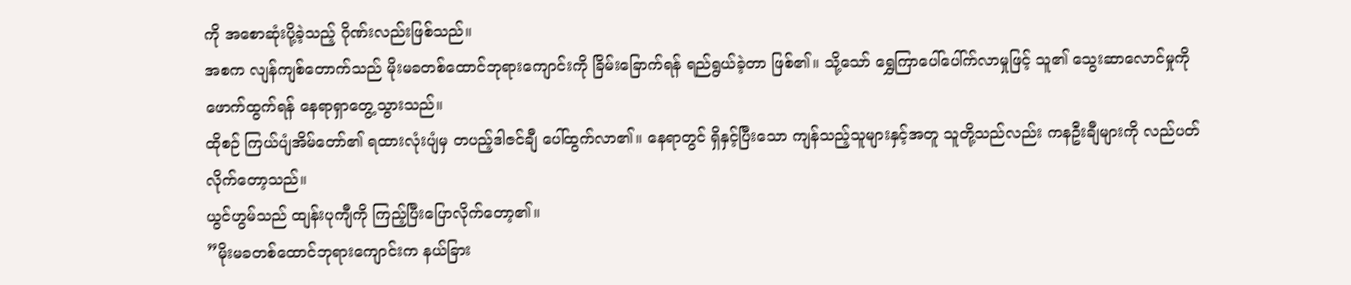ကို အစောဆုံးပို့ခဲ့သည့် ဂိုဏ်းလည်းဖြစ်သည်။
အစက လျန်ကျစ်တောက်သည် မိုးမခတစ်ထောင်ဘုရားကျောင်းကို ခြိမ်းခြောက်ရန် ရည်ရွယ်ခဲ့တာ ဖြစ်၏။ သို့သော် ရွှေကြာပေါ်ပေါ်က်လာမှုဖြင့် သူ၏ သွေးဆာလောင်မှုကို ဖောက်ထွက်ရန် နေရာရှာတွေ့သွားသည်။
ထိုစဉ် ကြယ်ပျံအိမ်တော်၏ ရထားလုံးပျံမှ တပည့်ဒါဇင်ချီ ပေါ်ထွက်လာ၏။ နေရာတွင် ရှိနှင့်ပြီးသော ကျန်သည့်သူများနှင့်အတူ သူတို့သည်လည်း ကနဦးချီများကို လည်ပတ်လိုက်တော့သည်။
ယွင်ဟွမ်သည် ထျန်းပုကျီကို ကြည့်ပြီးပြောလိုက်တော့၏။
”မိုးမခတစ်ထောင်ဘုရားကျောင်းက နယ်ခြား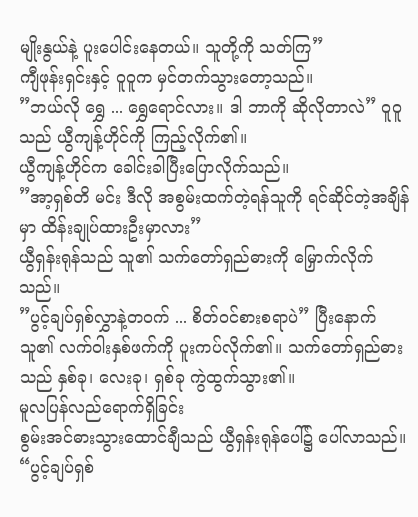မျိုးနွယ်နဲ့ ပူးပေါင်းနေတယ်။ သူတို့ကို သတ်ကြ”
ကျီဖုန်းရှင်းနှင့် ဝူဝူက မှင်တက်သွားတော့သည်။
”ဘယ်လို ရွှေ ... ရွှေရောင်လား။ ဒါ ဘာကို ဆိုလိုတာလဲ” ဝူဝူသည် ယွီကျန့်ဟိုင်ကို ကြည့်လိုက်၏။
ယွီကျန့်ဟိုင်က ခေါင်းခါပြီးပြောလိုက်သည်။
”အာ့ရှစ်တိ မင်း ဒီလို အစွမ်းထက်တဲ့ရန်သူကို ရင်ဆိုင်တဲ့အချိန်မှာ ထိန်းချုပ်ထားဦးမှာလား”
ယွီရှန်းရုန်သည် သူ၏ သက်တော်ရှည်ဓားကို မြှောက်လိုက်သည်။
”ပွင့်ချပ်ရှစ်လွှာနဲ့တဝက် ... စိတ်ဝင်စားစရာပဲ” ပြီးနောက် သူ၏ လက်ဝါးနှစ်ဖက်ကို ပူးကပ်လိုက်၏။ သက်တော်ရှည်ဓားသည် နှစ်ခု၊ လေးခု၊ ရှစ်ခု ကွဲထွက်သွား၏။
မူလပြန်လည်ရောက်ရှိခြင်း
စွမ်းအင်ဓားသွားထောင်ချီသည် ယွီရှန်းရုန်ပေါ်၌ ပေါ်လာသည်။
“ပွင့်ချပ်ရှစ်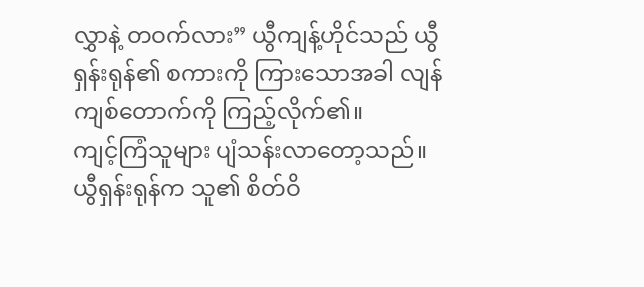လွှာနဲ့ တဝက်လား” ယွီကျန့်ဟိုင်သည် ယွီရှန်းရုန်၏ စကားကို ကြားသောအခါ လျန်ကျစ်တောက်ကို ကြည့်လိုက်၏။
ကျင့်ကြံသူများ ပျံသန်းလာတော့သည်။
ယွီရှန်းရုန်က သူ၏ စိတ်ဝိ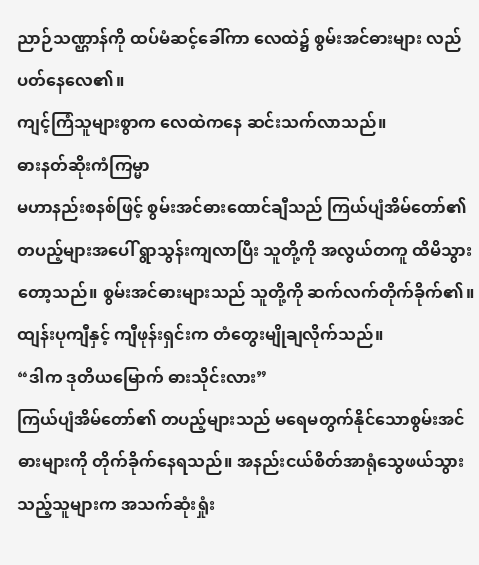ညာဉ်သဏ္ဌာန်ကို ထပ်မံဆင့်ခေါ်ကာ လေထဲ၌ စွမ်းအင်ဓားများ လည်ပတ်နေလေ၏။
ကျင့်ကြံသူများစွာက လေထဲကနေ ဆင်းသက်လာသည်။
ဓားနတ်ဆိုးကံကြမ္မာ
မဟာနည်းစနစ်ဖြင့် စွမ်းအင်ဓားထောင်ချီသည် ကြယ်ပျံအိမ်တော်၏ တပည့်များအပေါ် ရွာသွန်းကျလာပြီး သူတို့ကို အလွယ်တကူ ထိမိသွားတော့သည်။ စွမ်းအင်ဓားများသည် သူတို့ကို ဆက်လက်တိုက်ခိုက်၏။
ထျန်းပုကျီနှင့် ကျီဖုန်းရှင်းက တံတွေးမျိုချလိုက်သည်။
“ဒါက ဒုတိယမြောက် ဓားသိုင်းလား”
ကြယ်ပျံအိမ်တော်၏ တပည့်များသည် မရေမတွက်နိုင်သောစွမ်းအင်ဓားများကို တိုက်ခိုက်နေရသည်။ အနည်းငယ်စိတ်အာရုံသွေဖယ်သွားသည့်သူများက အသက်ဆုံးရှုံး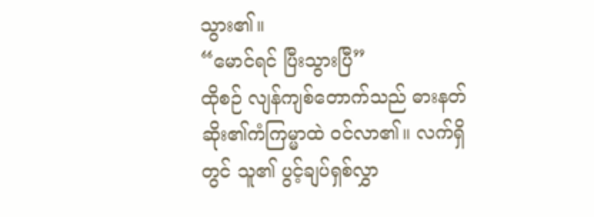သွား၏။
“မောင်ရင် ပြီးသွားပြီ”
ထိုစဉ် လျန်ကျစ်တောက်သည် ဓားနတ်ဆိုး၏ကံကြမ္မာထဲ ဝင်လာ၏။ လက်ရှိတွင် သူ၏ ပွင့်ချပ်ရှစ်လွှာ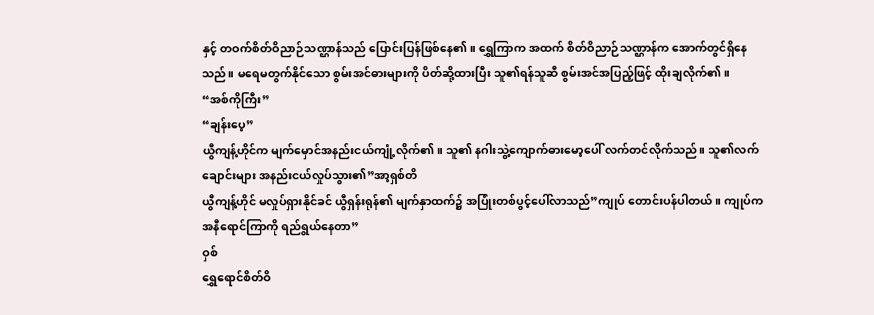နှင့် တဝက်စိတ်ဝိညာဉ်သဏ္ဌာန်သည် ပြောင်းပြန်ဖြစ်နေ၏။ ရွှေကြာက အထက် စိတ်ဝိညာဉ်သဏ္ဌာန်က အောက်တွင်ရှိနေသည်။ မရေမတွက်နိုင်သော စွမ်းအင်ဓားများကို ပိတ်ဆို့ထားပြီး သူ၏ရန်သူဆီ စွမ်းအင်အပြည့်ဖြင့် ထိုးချလိုက်၏။
“အစ်ကိုကြီး”
“ချန်းပေ့”
ယွီကျန့်ဟိုင်က မျက်မှောင်အနည်းငယ်ကျုံ့လိုက်၏။ သူ၏ နဂါးသွဲ့ကျောက်ဓားမော့ပေါ် လက်တင်လိုက်သည်။ သူ၏လက်ချောင်းများ အနည်းငယ်လှုပ်သွား၏”အာ့ရှစ်တိ
ယွီကျန့်ဟိုင် မလှုပ်ရှားနိုင်ခင် ယွီရှန်းရုန်၏ မျက်နှာထက်၌ အပြုံးတစ်ပွင့်ပေါ်လာသည်”ကျုပ် တောင်းပန်ပါတယ်။ ကျုပ်က အနီရောင်ကြာကို ရည်ရွယ်နေတာ”
ဝှစ်
ရွှေရောင်စိတ်ဝိ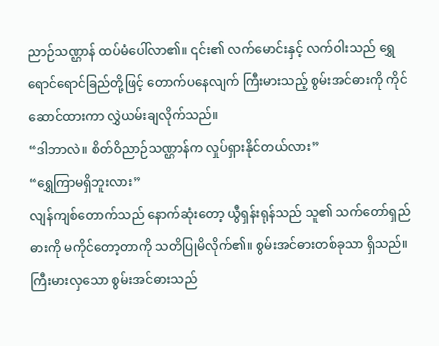ညာဉ်သဏ္ဌာန် ထပ်မံပေါ်လာ၏။ ၎င်း၏ လက်မောင်းနှင့် လက်ဝါးသည် ရွှေရောင်ရောင်ခြည်တို့ဖြင့် တောက်ပနေလျက် ကြီးမားသည့် စွမ်းအင်ဓားကို ကိုင်ဆောင်ထားကာ လွှဲယမ်းချလိုက်သည်။
“ဒါဘာလဲ။ စိတ်ဝိညာဉ်သဏ္ဌာန်က လှုပ်ရှားနိုင်တယ်လား”
“ရွှေကြာမရှိဘူးလား”
လျန်ကျစ်တောက်သည် နောက်ဆုံးတော့ ယွီရှန်းရုန်သည် သူ၏ သက်တော်ရှည်ဓားကို မကိုင်တော့တာကို သတိပြုမိလိုက်၏။ စွမ်းအင်ဓားတစ်ခုသာ ရှိသည်။
ကြီးမားလှသော စွမ်းအင်ဓားသည်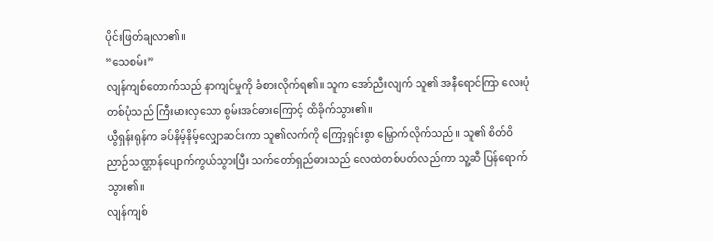ပိုင်းဖြတ်ချလာ၏။
“သေစမ်း”
လျန်ကျစ်တောက်သည် နာကျင်မှုကို ခံစားလိုက်ရ၏။ သူက အော်ညီးလျက် သူ၏ အနီရောင်ကြာ လေးပုံတစ်ပုံသည် ကြီးမားလှသော စွမ်းအင်ဓားကြောင့် ထိခိုက်သွား၏။
ယွီရှန်းရုန်က ခပ်နိမ့်နိမ့်လျှောဆင်းကာ သူ၏လက်ကို ကြော့ရှင်းစွာ မြှောက်လိုက်သည်။ သူ၏ စိတ်ဝိညာဉ်သဏ္ဌာန်ပျောက်ကွယ်သွားပြီး သက်တော်ရှည်ဓားသည် လေထဲတစ်ပတ်လည်ကာ သူ့ဆီ ပြန်ရောက်သွား၏။
လျန်ကျစ်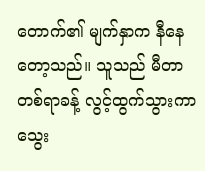တောက်၏ မျက်နှာက နီနေတော့သည်။ သူသည် မီတာတစ်ရာခန့် လွင့်ထွက်သွားကာ သွေး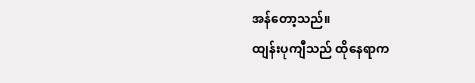အန်တော့သည်။
ထျန်းပုကျီသည် ထိုနေရာက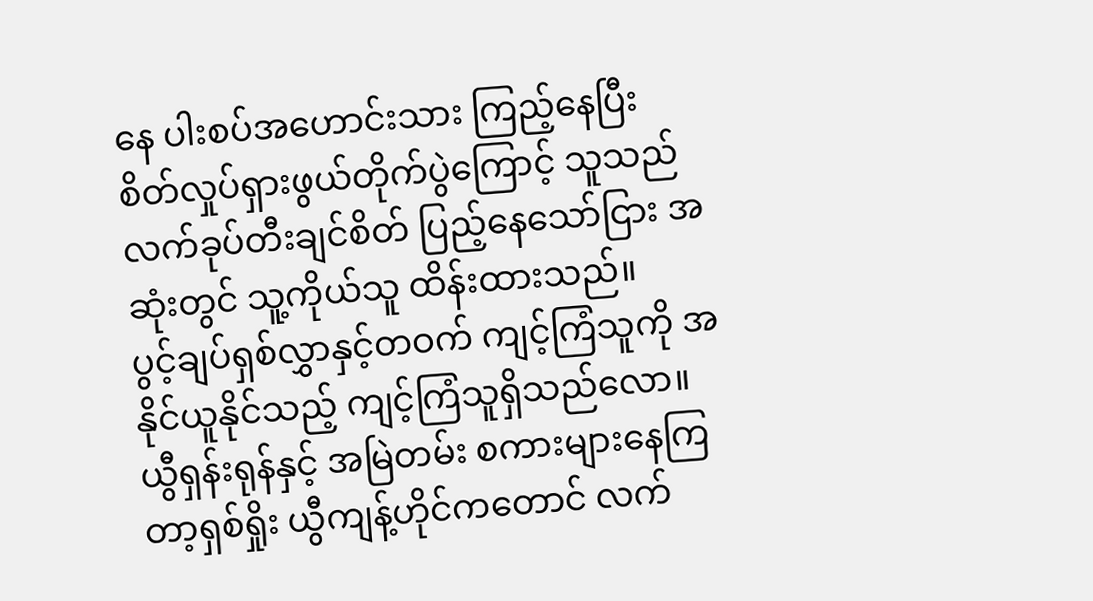နေ ပါးစပ်အဟောင်းသား ကြည့်နေပြီး စိတ်လှုပ်ရှားဖွယ်တိုက်ပွဲကြောင့် သူသည် လက်ခုပ်တီးချင်စိတ် ပြည့်နေသော်ငြား အဆုံးတွင် သူ့ကိုယ်သူ ထိန်းထားသည်။
ပွင့်ချပ်ရှစ်လွှာနှင့်တဝက် ကျင့်ကြံသူကို အနိုင်ယူနိုင်သည့် ကျင့်ကြံသူရှိသည်လော။
ယွီရှန်းရုန်နှင့် အမြဲတမ်း စကားများနေကြ တာ့ရှစ်ရှိုး ယွီကျန့်ဟိုင်ကတောင် လက်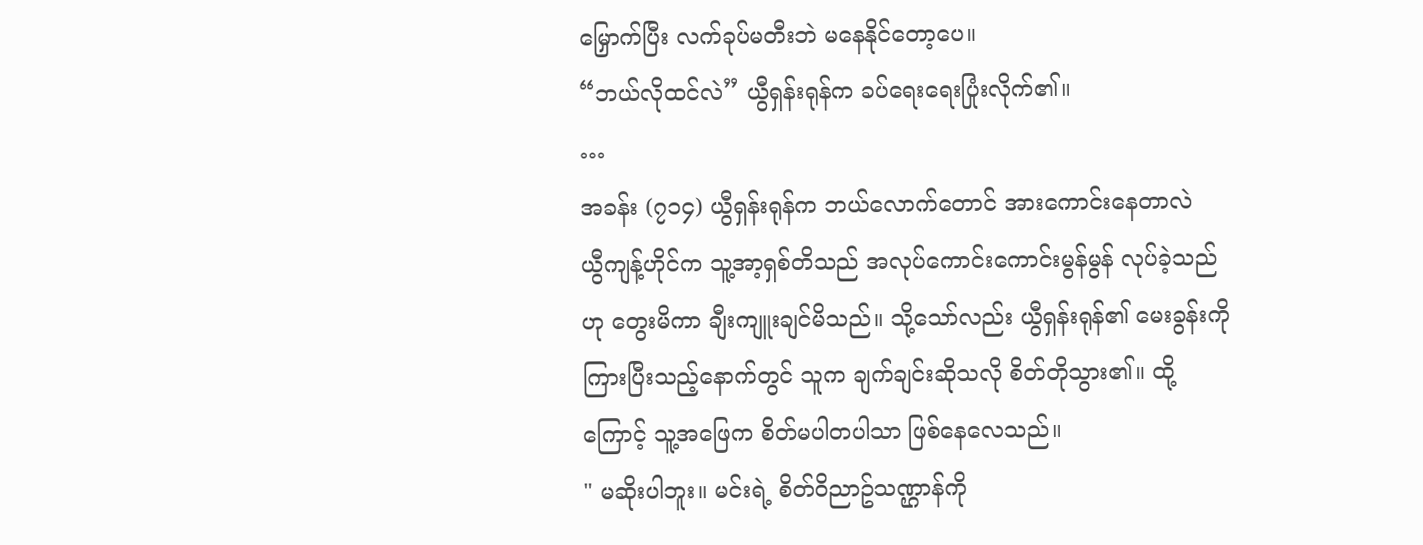မြှောက်ပြီး လက်ခုပ်မတီးဘဲ မနေနိုင်တော့ပေ။
“ဘယ်လိုထင်လဲ” ယွီရှန်းရုန်က ခပ်ရေးရေးပြုံးလိုက်၏။
…
အခန်း (၇၁၄) ယွီရှန်းရုန်က ဘယ်လောက်တောင် အားကောင်းနေတာလဲ
ယွီကျန့်ဟိုင်က သူ့အာ့ရှစ်တိသည် အလုပ်ကောင်းကောင်းမွန်မွန် လုပ်ခဲ့သည်ဟု တွေးမိကာ ချီးကျူးချင်မိသည်။ သို့သော်လည်း ယွီရှန်းရုန်၏ မေးခွန်းကို ကြားပြီးသည့်နောက်တွင် သူက ချက်ချင်းဆိုသလို စိတ်တိုသွား၏။ ထို့ကြောင့် သူ့အဖြေက စိတ်မပါတပါသာ ဖြစ်နေလေသည်။
" မဆိုးပါဘူး။ မင်းရဲ့ စိတ်ဝိညာဥ်သဏ္ဌာန်ကို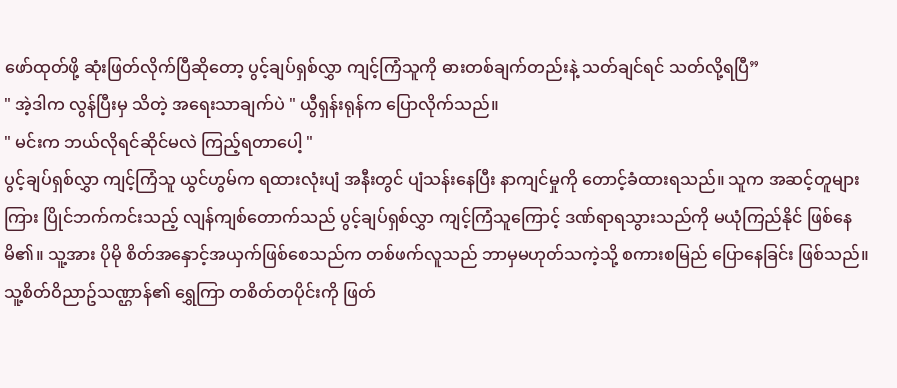ဖော်ထုတ်ဖို့ ဆုံးဖြတ်လိုက်ပြီဆိုတော့ ပွင့်ချပ်ရှစ်လွှာ ကျင့်ကြံသူကို ဓားတစ်ချက်တည်းနဲ့ သတ်ချင်ရင် သတ်လို့ရပြီ”
" အဲ့ဒါက လွန်ပြီးမှ သိတဲ့ အရေးသာချက်ပဲ " ယွီရှန်းရုန်က ပြောလိုက်သည်။
" မင်းက ဘယ်လိုရင်ဆိုင်မလဲ ကြည့်ရတာပေါ့ "
ပွင့်ချပ်ရှစ်လွှာ ကျင့်ကြံသူ ယွင်ဟွမ်က ရထားလုံးပျံ အနီးတွင် ပျံသန်းနေပြီး နာကျင်မှုကို တောင့်ခံထားရသည်။ သူက အဆင့်တူများကြား ပြိုင်ဘက်ကင်းသည့် လျန်ကျစ်တောက်သည် ပွင့်ချပ်ရှစ်လွှာ ကျင့်ကြံသူကြောင့် ဒဏ်ရာရသွားသည်ကို မယုံကြည်နိုင် ဖြစ်နေမိ၏။ သူ့အား ပိုမို စိတ်အနှောင့်အယှက်ဖြစ်စေသည်က တစ်ဖက်လူသည် ဘာမှမဟုတ်သကဲ့သို့ စကားစမြည် ပြောနေခြင်း ဖြစ်သည်။
သူ့စိတ်ဝိညာဥ်သဏ္ဌာန်၏ ရွှေကြာ တစိတ်တပိုင်းကို ဖြတ်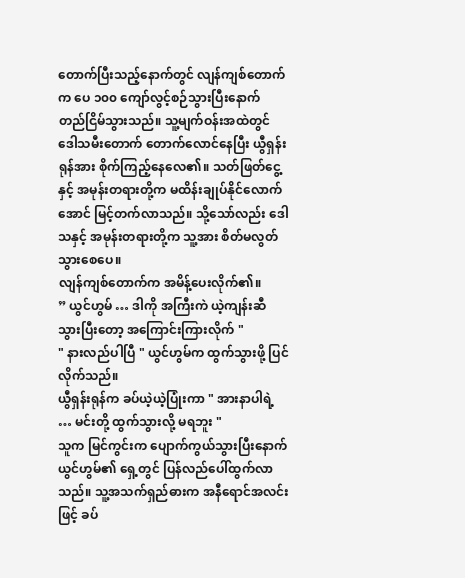တောက်ပြီးသည့်နောက်တွင် လျန်ကျစ်တောက်က ပေ ၁၀၀ ကျော်လွင့်စဉ်သွားပြီးနောက် တည်ငြိမ်သွားသည်။ သူ့မျက်ဝန်းအထဲတွင် ဒေါသမီးတောက် တောက်လောင်နေပြီး ယွီရှန်းရုန်အား စိုက်ကြည့်နေလေ၏။ သတ်ဖြတ်ငွေ့နှင့် အမုန်းတရားတို့က မထိန်းချုပ်နိုင်လောက်အောင် မြင့်တက်လာသည်။ သို့သော်လည်း ဒေါသနှင့် အမုန်းတရားတို့က သူ့အား စိတ်မလွတ်သွားစေပေ။
လျန်ကျစ်တောက်က အမိန့်ပေးလိုက်၏။
” ယွင်ဟွမ် … ဒါကို အကြီးကဲ ယဲ့ကျန်းဆီ သွားပြီးတော့ အကြောင်းကြားလိုက် "
" နားလည်ပါပြီ " ယွင်ဟွမ်က ထွက်သွားဖို့ ပြင်လိုက်သည်။
ယွီရှန်းရုန်က ခပ်ယဲ့ယဲ့ပြုံးကာ " အားနာပါရဲ့ … မင်းတို့ ထွက်သွားလို့ မရဘူး "
သူက မြင်ကွင်းက ပျောက်ကွယ်သွားပြီးနောက် ယွင်ဟွမ်၏ ရှေ့တွင် ပြန်လည်ပေါ်ထွက်လာသည်။ သူ့အသက်ရှည်ဓားက အနီရောင်အလင်းဖြင့် ခပ်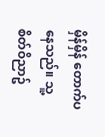မှိန်မှိန် တောက်ပနေသည်။ သူ့စိတ်ဝိညာဥ်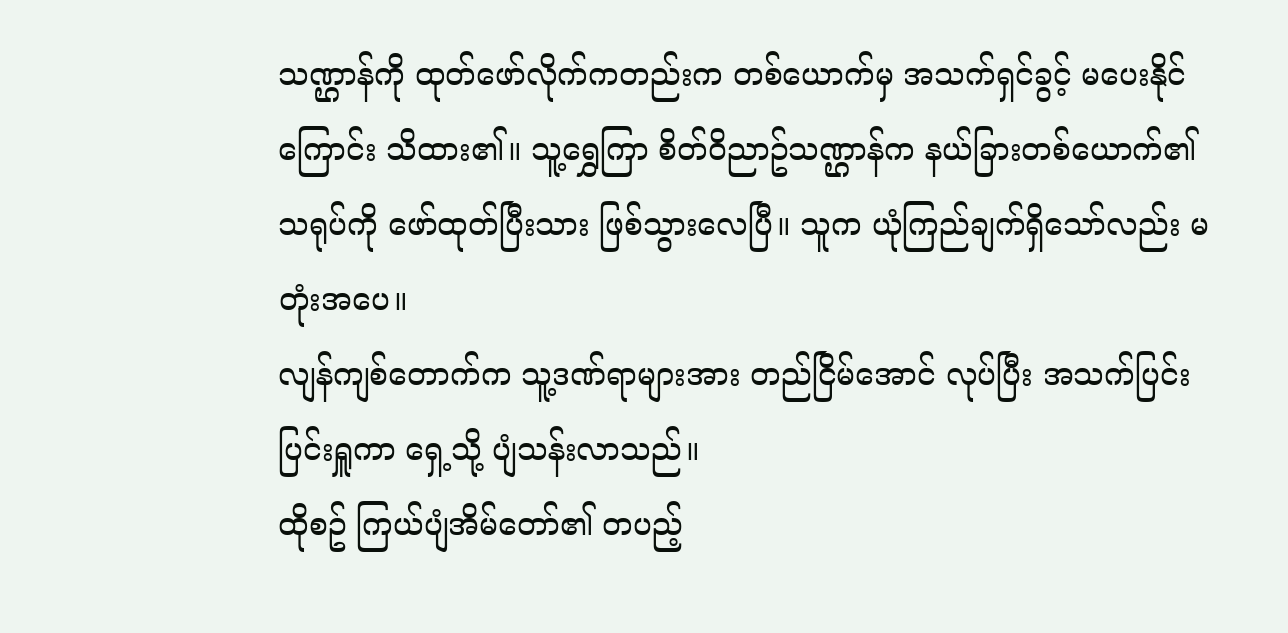သဏ္ဌာန်ကို ထုတ်ဖော်လိုက်ကတည်းက တစ်ယောက်မှ အသက်ရှင်ခွင့် မပေးနိုင်ကြောင်း သိထား၏။ သူ့ရွှေကြာ စိတ်ဝိညာဥ်သဏ္ဌာန်က နယ်ခြားတစ်ယောက်၏ သရုပ်ကို ဖော်ထုတ်ပြီးသား ဖြစ်သွားလေပြီ။ သူက ယုံကြည်ချက်ရှိသော်လည်း မတုံးအပေ။
လျန်ကျစ်တောက်က သူ့ဒဏ်ရာများအား တည်ငြိမ်အောင် လုပ်ပြီး အသက်ပြင်းပြင်းရှူကာ ရှေ့သို့ ပျံသန်းလာသည်။
ထိုစဥ် ကြယ်ပျံအိမ်တော်၏ တပည့်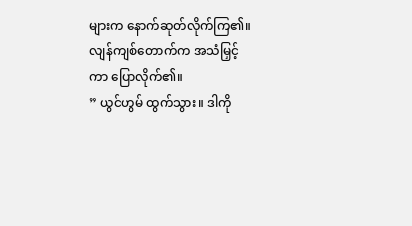များက နောက်ဆုတ်လိုက်ကြ၏။
လျန်ကျစ်တောက်က အသံမြှင့်ကာ ပြောလိုက်၏။
” ယွင်ဟွမ် ထွက်သွား။ ဒါကို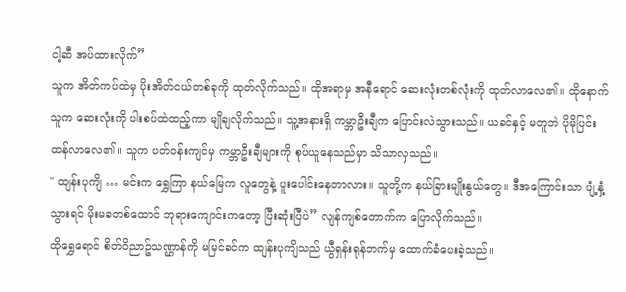ငါ့ဆီ အပ်ထားလိုက်”
သူက အိတ်ကပ်ထဲမှ ပိုးအိတ်ငယ်တစ်ခုကို ထုတ်လိုက်သည်။ ထိုအရာမှ အနီရောင် ဆေးလုံးတစ်လုံးကို ထုတ်လာလေ၏။ ထိုနောက် သူက ဆေးလုံးကို ပါးစပ်ထဲထည့်ကာ မျိုချလိုက်သည်။ သူ့အနားရှိ ကမ္ဘာဦးချီက ပြောင်းလဲသွားသည်။ ယခင်နှင့် မတူဘဲ ပိုမိုပြင်းထန်လာလေ၏။ သူက ပတ်ဝန်းကျင်မှ ကမ္ဘာဦးချီများကို စုပ်ယူနေသည်မှာ သိသာလှသည်။
" ထျန်းပုကျိ … မင်းက ရွှေကြာ နယ်မြေက လူတွေနဲ့ ပူးပေါင်းနေတာလား။ သူတို့က နယ်ခြားမျိုးနွယ်တွေ။ ဒီအကြောင်းသာ ပျံ့နှံ့သွားရင် မိုးမခတစ်ထောင် ဘုရားကျောင်းကတော့ ပြီးဆုံးပြီပဲ” လျန်ကျစ်တောက်က ပြောလိုက်သည်။
ထိုရွှေရောင် စိတ်ဝိညာဥ်သဏ္ဌာန်ကို မမြင်ခင်က ထျန်းပုကျိသည် ယွီရှန်းရုန်ဘက်မှ ထောက်ခံပေးခဲ့သည်။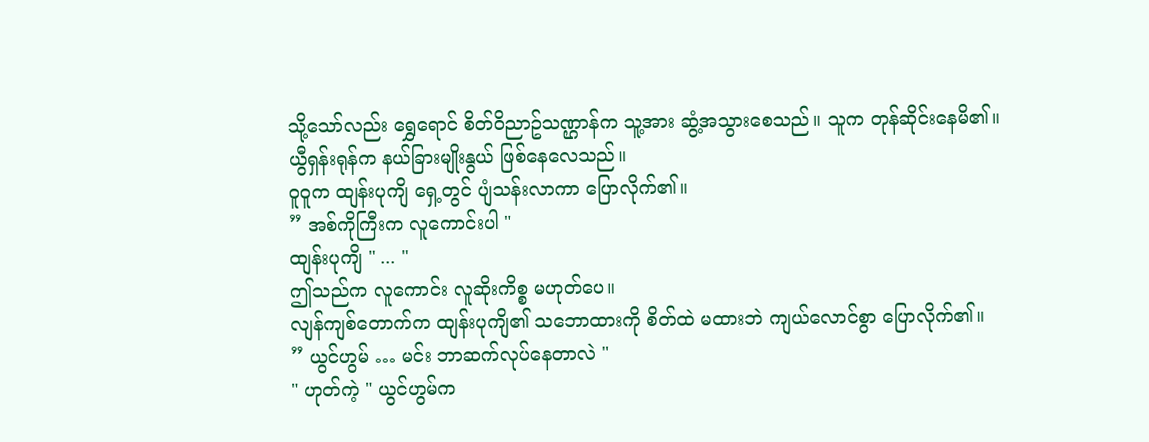သို့သော်လည်း ရွှေရောင် စိတ်ဝိညာဥ်သဏ္ဌာန်က သူ့အား ဆွံ့အသွားစေသည်။ သူက တုန်ဆိုင်းနေမိ၏။
ယွီရှန်းရုန်က နယ်ခြားမျိုးနွယ် ဖြစ်နေလေသည်။
ဝူဝူက ထျန်းပုကျိ ရှေ့တွင် ပျံသန်းလာကာ ပြောလိုက်၏။
” အစ်ကိုကြီးက လူကောင်းပါ "
ထျန်းပုကျိ " ... "
ဤသည်က လူကောင်း လူဆိုးကိစ္စ မဟုတ်ပေ။
လျန်ကျစ်တောက်က ထျန်းပုကျိ၏ သဘောထားကို စိတ်ထဲ မထားဘဲ ကျယ်လောင်စွာ ပြောလိုက်၏။
” ယွင်ဟွမ် … မင်း ဘာဆက်လုပ်နေတာလဲ "
" ဟုတ်ကဲ့ " ယွင်ဟွမ်က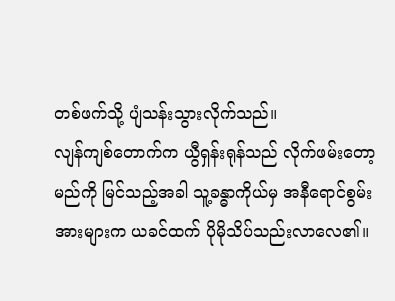တစ်ဖက်သို့ ပျံသန်းသွားလိုက်သည်။
လျန်ကျစ်တောက်က ယွီရှန်းရုန်သည် လိုက်ဖမ်းတော့မည်ကို မြင်သည့်အခါ သူ့ခန္ဓာကိုယ်မှ အနီရောင်စွမ်းအားများက ယခင်ထက် ပိုမိုသိပ်သည်းလာလေ၏။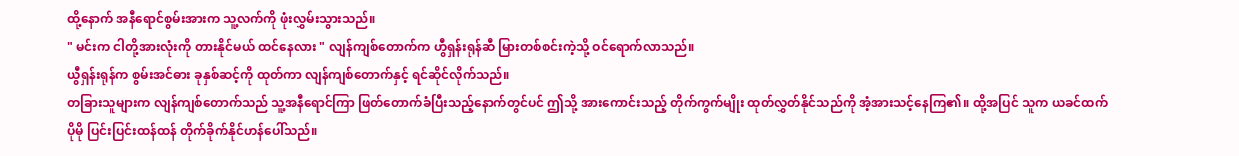ထို့နောက် အနီရောင်စွမ်းအားက သူ့လက်ကို ဖုံးလွှမ်းသွားသည်။
" မင်းက ငါတို့အားလုံးကို တားနိုင်မယ် ထင်နေလား " လျန်ကျစ်တောက်က ဟွီရှန်းရုန်ဆီ မြားတစ်စင်းကဲ့သို့ ဝင်ရောက်လာသည်။
ယွီရှန်းရုန်က စွမ်းအင်ဓား ခုနှစ်ဆင့်ကို ထုတ်ကာ လျန်ကျစ်တောက်နှင့် ရင်ဆိုင်လိုက်သည်။
တခြားသူများက လျန်ကျစ်တောက်သည် သူ့အနီရောင်ကြာ ဖြတ်တောက်ခံပြီးသည့်နောက်တွင်ပင် ဤသို့ အားကောင်းသည့် တိုက်ကွက်မျိုး ထုတ်လွှတ်နိုင်သည်ကို အံ့အားသင့်နေကြ၏။ ထို့အပြင် သူက ယခင်ထက် ပိုမို ပြင်းပြင်းထန်ထန် တိုက်ခိုက်နိုင်ဟန်ပေါ်သည်။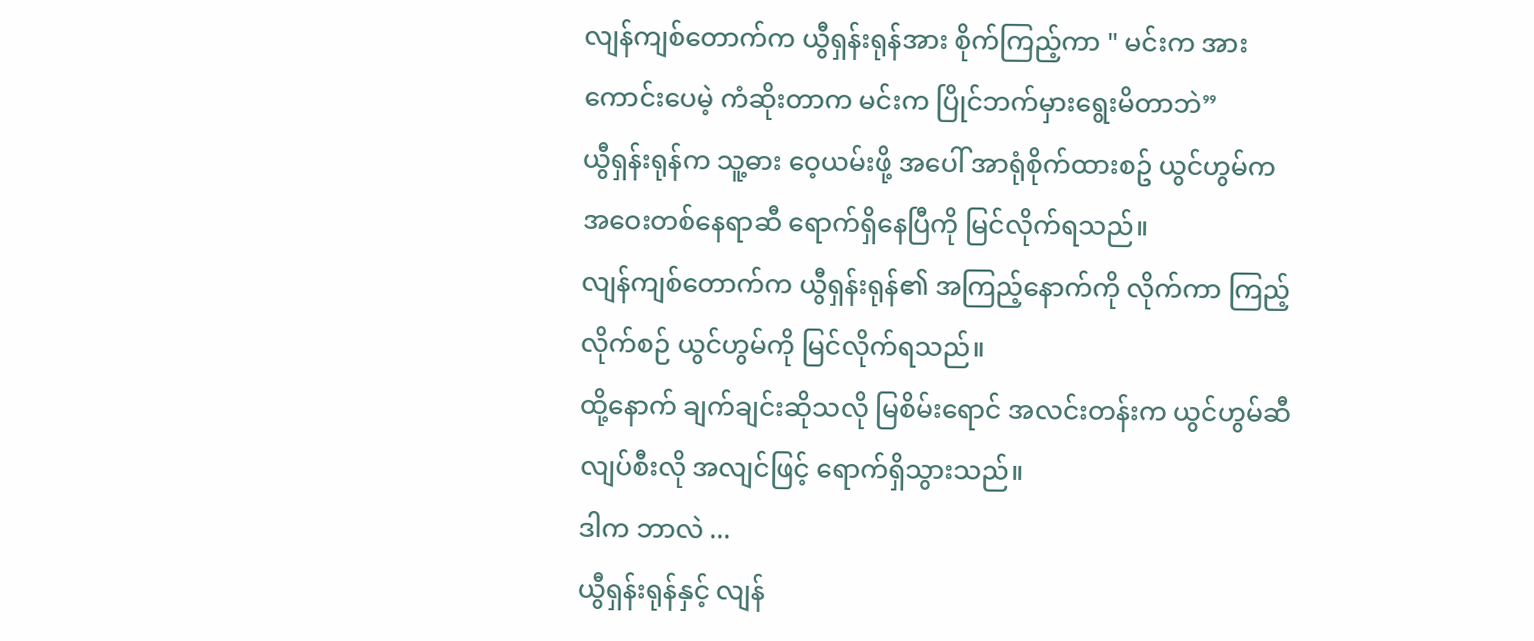လျန်ကျစ်တောက်က ယွီရှန်းရုန်အား စိုက်ကြည့်ကာ " မင်းက အားကောင်းပေမဲ့ ကံဆိုးတာက မင်းက ပြိုင်ဘက်မှားရွေးမိတာဘဲ”
ယွီရှန်းရုန်က သူ့ဓား ဝေ့ယမ်းဖို့ အပေါ် အာရုံစိုက်ထားစဥ် ယွင်ဟွမ်က အဝေးတစ်နေရာဆီ ရောက်ရှိနေပြီကို မြင်လိုက်ရသည်။
လျန်ကျစ်တောက်က ယွီရှန်းရုန်၏ အကြည့်နောက်ကို လိုက်ကာ ကြည့်လိုက်စဉ် ယွင်ဟွမ်ကို မြင်လိုက်ရသည်။
ထို့နောက် ချက်ချင်းဆိုသလို မြစိမ်းရောင် အလင်းတန်းက ယွင်ဟွမ်ဆီ လျပ်စီးလို အလျင်ဖြင့် ရောက်ရှိသွားသည်။
ဒါက ဘာလဲ ...
ယွီရှန်းရုန်နှင့် လျန်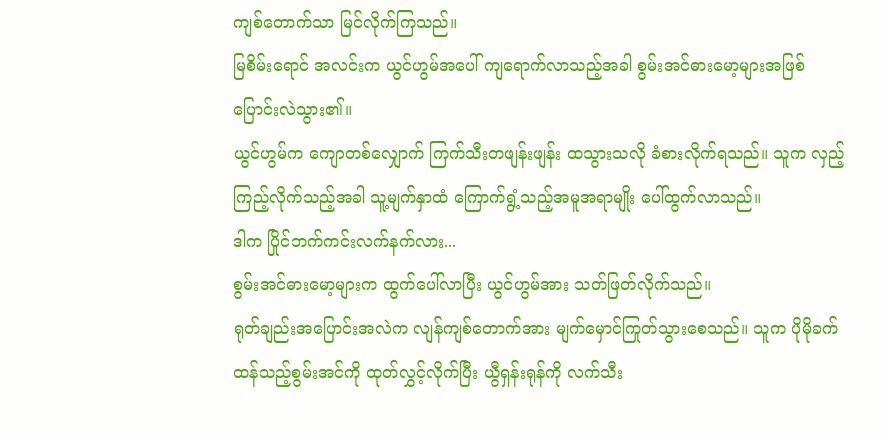ကျစ်တောက်သာ မြင်လိုက်ကြသည်။
မြစိမ်းရောင် အလင်းက ယွင်ဟွမ်အပေါ် ကျရောက်လာသည့်အခါ စွမ်းအင်ဓားမော့များအဖြစ် ပြောင်းလဲသွား၏။
ယွင်ဟွမ်က ကျောတစ်လျှောက် ကြက်သီးတဖျန်းဖျန်း ထသွားသလို ခံစားလိုက်ရသည်။ သူက လှည့်ကြည့်လိုက်သည့်အခါ သူ့မျက်နှာထံ ကြောက်ရွံ့သည့်အမူအရာမျိုး ပေါ်ထွက်လာသည်။
ဒါက ပြိုင်ဘက်ကင်းလက်နက်လား...
စွမ်းအင်ဓားမော့များက ထွက်ပေါ်လာပြီး ယွင်ဟွမ်အား သတ်ဖြတ်လိုက်သည်။
ရုတ်ချည်းအပြောင်းအလဲက လျန်ကျစ်တောက်အား မျက်မှောင်ကြုတ်သွားစေသည်။ သူက ပိုမိုခက်ထန်သည့်စွမ်းအင်ကို ထုတ်လွှင့်လိုက်ပြီး ယွီရှန်းရုန်ကို လက်သီး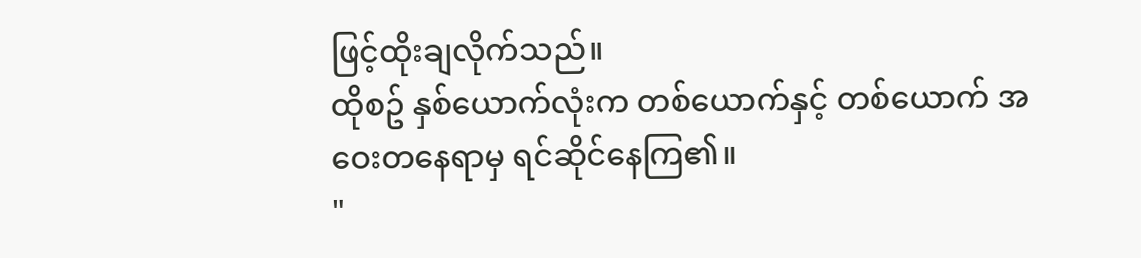ဖြင့်ထိုးချလိုက်သည်။
ထိုစဥ် နှစ်ယောက်လုံးက တစ်ယောက်နှင့် တစ်ယောက် အဝေးတနေရာမှ ရင်ဆိုင်နေကြ၏။
"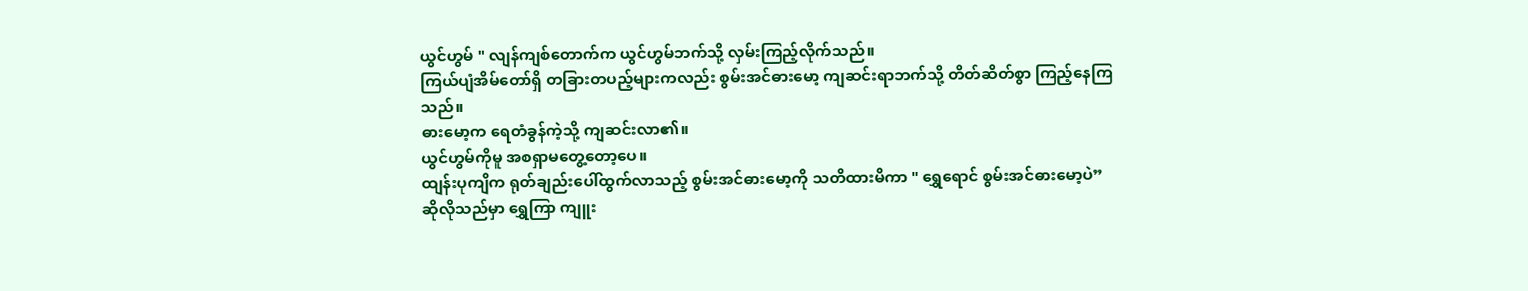ယွင်ဟွမ် " လျန်ကျစ်တောက်က ယွင်ဟွမ်ဘက်သို့ လှမ်းကြည့်လိုက်သည်။
ကြယ်ပျံအိမ်တော်ရှိ တခြားတပည့်များကလည်း စွမ်းအင်ဓားမော့ ကျဆင်းရာဘက်သို့ တိတ်ဆိတ်စွာ ကြည့်နေကြသည်။
ဓားမော့က ရေတံခွန်ကဲ့သို့ ကျဆင်းလာ၏။
ယွင်ဟွမ်ကိုမူ အစရှာမတွေ့တော့ပေ။
ထျန်းပုကျိက ရုတ်ချည်းပေါ်ထွက်လာသည့် စွမ်းအင်ဓားမော့ကို သတိထားမိကာ " ရွှေရောင် စွမ်းအင်ဓားမော့ပဲ”
ဆိုလိုသည်မှာ ရွှေကြာ ကျူး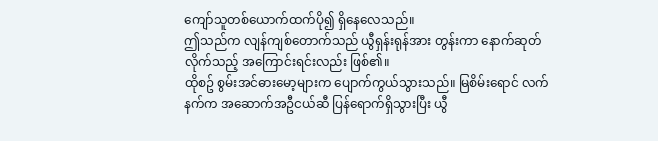ကျော်သူတစ်ယောက်ထက်ပို၍ ရှိနေလေသည်။
ဤသည်က လျန်ကျစ်တောက်သည် ယွီရှန်းရုန်အား တွန်းကာ နောက်ဆုတ်လိုက်သည့် အကြောင်းရင်းလည်း ဖြစ်၏။
ထိုစဥ် စွမ်းအင်ဓားမော့များက ပျောက်ကွယ်သွားသည်။ မြစိမ်းရောင် လက်နက်က အဆောက်အဦငယ်ဆီ ပြန်ရောက်ရှိသွားပြီး ယွီ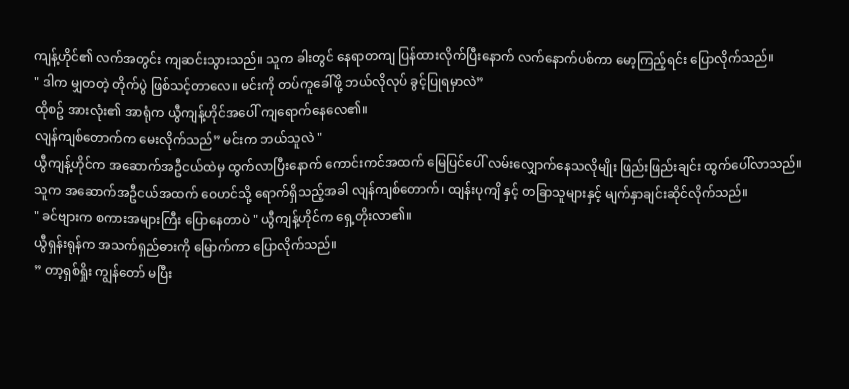ကျန့်ဟိုင်၏ လက်အတွင်း ကျဆင်းသွားသည်။ သူက ခါးတွင် နေရာတကျ ပြန်ထားလိုက်ပြီးနောက် လက်နောက်ပစ်ကာ မော့ကြည့်ရင်း ပြောလိုက်သည်။
" ဒါက မျှတတဲ့ တိုက်ပွဲ ဖြစ်သင့်တာလေ။ မင်းကို တပ်ကူခေါ်ဖို့ ဘယ်လိုလုပ် ခွင့်ပြုရမှာလဲ”
ထိုစဥ် အားလုံး၏ အာရုံက ယွီကျန့်ဟိုင်အပေါ် ကျရောက်နေလေ၏။
လျန်ကျစ်တောက်က မေးလိုက်သည်” မင်းက ဘယ်သူလဲ "
ယွီကျန့်ဟိုင်က အဆောက်အဦငယ်ထဲမှ ထွက်လာပြီးနောက် ကောင်းကင်အထက် မြေပြင်ပေါ် လမ်းလျှောက်နေသလိုမျိုး ဖြည်းဖြည်းချင်း ထွက်ပေါ်လာသည်။ သူက အဆောက်အဦငယ်အထက် ဝေဟင်သို့ ရောက်ရှိသည့်အခါ လျန်ကျစ်တောက်၊ ထျန်းပုကျိ နှင့် တခြာသူများနှင့် မျက်နှာချင်းဆိုင်လိုက်သည်။
" ခင်ဗျားက စကားအများကြီး ပြောနေတာပဲ " ယွီကျန့်ဟိုင်က ရှေ့တိုးလာ၏။
ယွီရှန်းရုန်က အသက်ရှည်ဓားကို မြောက်ကာ ပြောလိုက်သည်။
” တာ့ရှစ်ရှိုး ကျွန်တော် မပြီး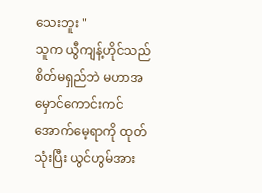သေးဘူး "
သူက ယွီကျန့်ဟိုင်သည် စိတ်မရှည်ဘဲ မဟာအမှောင်ကောင်းကင်အောက်မေ့ရာကို ထုတ်သုံးပြီး ယွင်ဟွမ်အား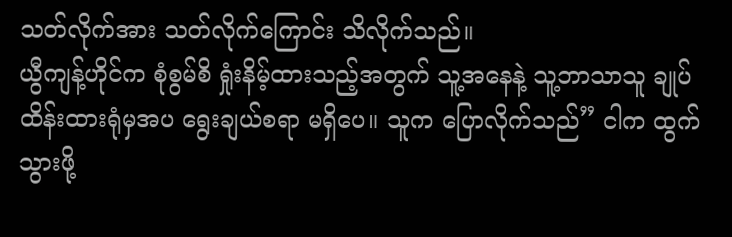သတ်လိုက်အား သတ်လိုက်ကြောင်း သိလိုက်သည်။
ယွီကျန့်ဟိုင်က စုံစွမ်စိ ရှုံးနိမ့်ထားသည့်အတွက် သူ့အနေနဲ့ သူ့ဘာသာသူ ချုပ်ထိန်းထားရုံမှအပ ရွေးချယ်စရာ မရှိပေ။ သူက ပြောလိုက်သည်” ငါက ထွက်သွားဖို့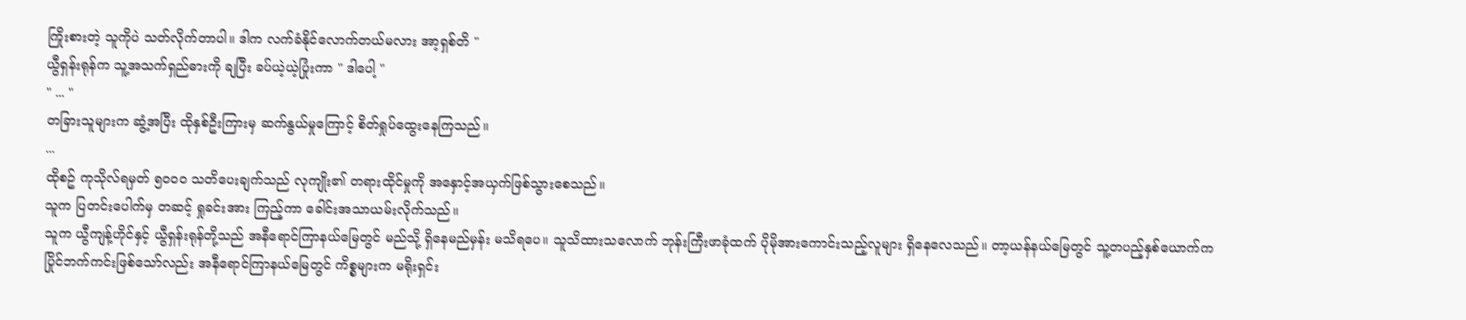ကြိုးစားတဲ့ သူကိုပဲ သတ်လိုက်တာပါ။ ဒါက လက်ခံနိုင်လောက်တယ်မလား အာ့ရှစ်တိ "
ယွီရှန်းရုန်က သူ့အသက်ရှည်ဓားကို ချပြီး ခပ်ယဲ့ယဲ့ပြုံးကာ " ဒါပေါ့ "
" ... "
တခြားသူများက ဆွံ့အပြီး ထိုနှစ်ဦးကြားမှ ဆက်နွယ်မှုကြောင့် စိတ်ရှုပ်ထွေးနေကြသည်။
...
ထိုစဥ် ကုသိုလ်ရမှတ် ၅၀၀၀ သတိပေးချက်သည် လုကျိုး၏ တရားထိုင်မှုကို အနှောင့်အယှက်ဖြစ်သွားစေသည်။
သူက ပြတင်းပေါက်မှ တဆင့် ရှုခင်းအား ကြည့်ကာ ခေါင်းအသာယမ်းလိုက်သည်။
သူက ယွီကျန့်ဟိုင်နှင့် ယွီရှန်းရုန်တို့သည် အနီရောင်ကြာနယ်မြေတွင် မည်သို့ ရှိနေမည်မှန်း မသိရပေ။ သူသိထားသလောက် ဘုန်းကြီးဖာခုံထက် ပိုမိုအားကောင်းသည့်လူများ ရှိနေလေသည်။ တာ့ယန်နယ်မြေတွင် သူ့တပည့်နှစ်ယောက်က ပြိုင်ဘက်ကင်းဖြစ်သော်လည်း အနီရောင်ကြာနယ်မြေတွင် ကိစ္စများက မရိုးရှင်း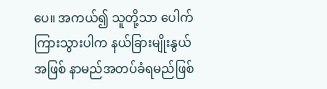ပေ။ အကယ်၍ သူတို့သာ ပေါက်ကြားသွားပါက နယ်ခြားမျိုးနွယ်အဖြစ် နာမည်အတပ်ခံရမည်ဖြစ်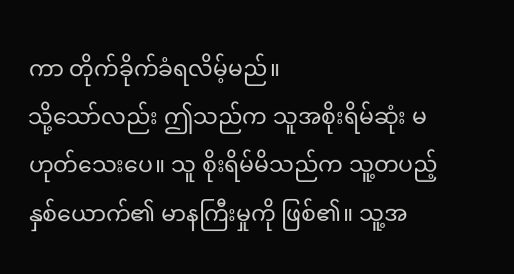ကာ တိုက်ခိုက်ခံရလိမ့်မည်။
သို့သော်လည်း ဤသည်က သူအစိုးရိမ်ဆုံး မဟုတ်သေးပေ။ သူ စိုးရိမ်မိသည်က သူ့တပည့်နှစ်ယောက်၏ မာနကြီးမှုကို ဖြစ်၏။ သူ့အ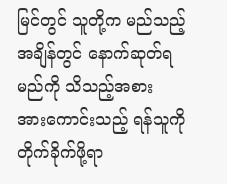မြင်တွင် သူတို့က မည်သည့်အချိန်တွင် နောက်ဆုတ်ရမည်ကို သိသည့်အစား အားကောင်းသည့် ရန်သူကို တိုက်ခိုက်ဖို့ရာ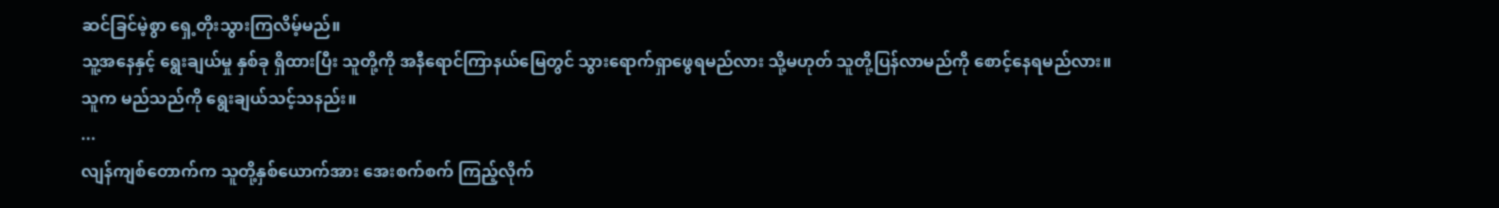ဆင်ခြင်မဲ့စွာ ရှေ့တိုးသွားကြလိမ့်မည်။
သူ့အနေနှင့် ရွေးချယ်မှု နှစ်ခု ရှိထားပြီး သူတို့ကို အနီရောင်ကြာနယ်မြေတွင် သွားရောက်ရှာဖွေရမည်လား သို့မဟုတ် သူတို့ပြန်လာမည်ကို စောင့်နေရမည်လား။
သူက မည်သည်ကို ရွေးချယ်သင့်သနည်း။
...
လျန်ကျစ်တောက်က သူတို့နှစ်ယောက်အား အေးစက်စက် ကြည့်လိုက်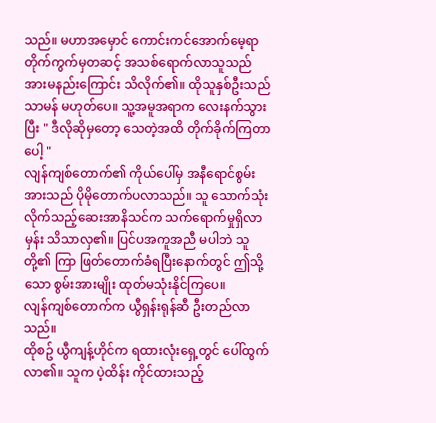သည်။ မဟာအမှောင် ကောင်းကင်အောက်မေ့ရာတိုက်ကွက်မှတဆင့် အသစ်ရောက်လာသူသည် အားမနည်းကြောင်း သိလိုက်၏။ ထိုသူနှစ်ဦးသည် သာမန် မဟုတ်ပေ။ သူ့အမူအရာက လေးနက်သွားပြီး " ဒီလိုဆိုမှတော့ သေတဲ့အထိ တိုက်ခိုက်ကြတာပေါ့ "
လျန်ကျစ်တောက်၏ ကိုယ်ပေါ်မှ အနီရောင်စွမ်းအားသည် ပိုမိုတောက်ပလာသည်။ သူ သောက်သုံးလိုက်သည့်ဆေးအာနိသင်က သက်ရောက်မှုရှိလာမှန်း သိသာလှ၏။ ပြင်ပအကူအညီ မပါဘဲ သူတို့၏ ကြာ ဖြတ်တောက်ခံရပြီးနောက်တွင် ဤသို့သော စွမ်းအားမျိုး ထုတ်မသုံးနိုင်ကြပေ။
လျန်ကျစ်တောက်က ယွီရှန်းရုန်ဆီ ဦးတည်လာသည်။
ထိုစဥ် ယွီကျန့်ဟိုင်က ရထားလုံးရှေ့တွင် ပေါ်ထွက်လာ၏။ သူက ပဲ့ထိန်း ကိုင်ထားသည့်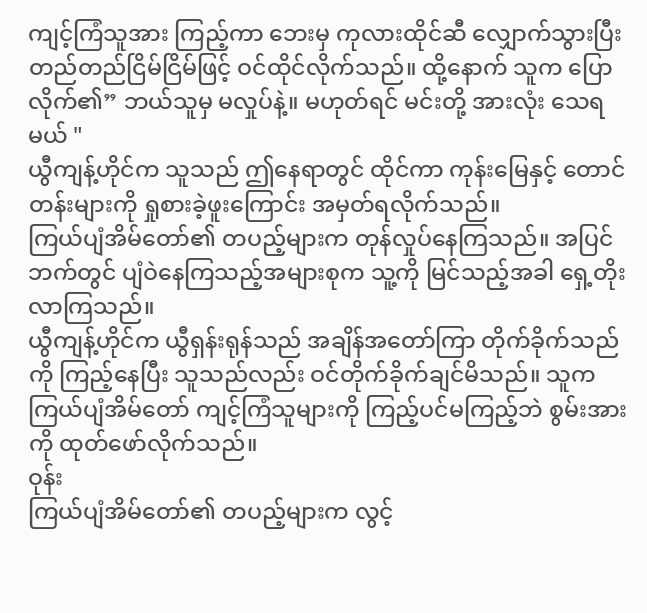ကျင့်ကြံသူအား ကြည့်ကာ ဘေးမှ ကုလားထိုင်ဆီ လျှောက်သွားပြီး တည်တည်ငြိမ်ငြိမ်ဖြင့် ဝင်ထိုင်လိုက်သည်။ ထို့နောက် သူက ပြောလိုက်၏” ဘယ်သူမှ မလှုပ်နဲ့။ မဟုတ်ရင် မင်းတို့ အားလုံး သေရမယ် "
ယွီကျန့်ဟိုင်က သူသည် ဤနေရာတွင် ထိုင်ကာ ကုန်းမြေနှင့် တောင်တန်းများကို ရှုစားခဲ့ဖူးကြောင်း အမှတ်ရလိုက်သည်။
ကြယ်ပျံအိမ်တော်၏ တပည့်များက တုန်လှုပ်နေကြသည်။ အပြင်ဘက်တွင် ပျံဝဲနေကြသည့်အများစုက သူ့ကို မြင်သည့်အခါ ရှေ့တိုးလာကြသည်။
ယွီကျန့်ဟိုင်က ယွီရှန်းရုန်သည် အချိန်အတော်ကြာ တိုက်ခိုက်သည်ကို ကြည့်နေပြီး သူသည်လည်း ဝင်တိုက်ခိုက်ချင်မိသည်။ သူက ကြယ်ပျံအိမ်တော် ကျင့်ကြံသူများကို ကြည့်ပင်မကြည့်ဘဲ စွမ်းအားကို ထုတ်ဖော်လိုက်သည်။
ဝုန်း
ကြယ်ပျံအိမ်တော်၏ တပည့်များက လွင့်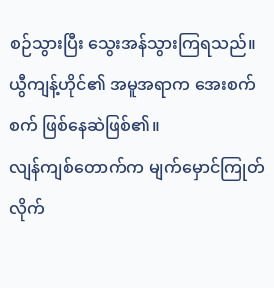စဉ်သွားပြီး သွေးအန်သွားကြရသည်။
ယွီကျန့်ဟိုင်၏ အမူအရာက အေးစက်စက် ဖြစ်နေဆဲဖြစ်၏။
လျန်ကျစ်တောက်က မျက်မှောင်ကြုတ်လိုက်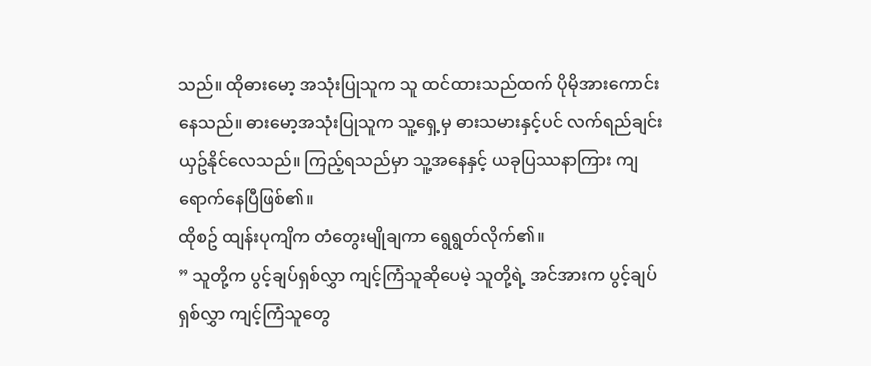သည်။ ထိုဓားမော့ အသုံးပြုသူက သူ ထင်ထားသည်ထက် ပိုမိုအားကောင်းနေသည်။ ဓားမော့အသုံးပြုသူက သူ့ရှေ့မှ ဓားသမားနှင့်ပင် လက်ရည်ချင်းယှဥ်နိုင်လေသည်။ ကြည့်ရသည်မှာ သူ့အနေနှင့် ယခုပြဿနာကြား ကျရောက်နေပြီဖြစ်၏။
ထိုစဥ် ထျန်းပုကျိက တံတွေးမျိုချကာ ရွေရွတ်လိုက်၏။
” သူတို့က ပွင့်ချပ်ရှစ်လွှာ ကျင့်ကြံသူဆိုပေမဲ့ သူတို့ရဲ့ အင်အားက ပွင့်ချပ်ရှစ်လွှာ ကျင့်ကြံသူတွေ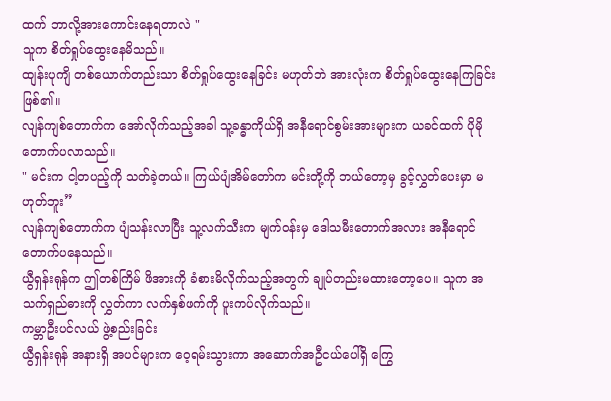ထက် ဘာလို့အားကောင်းနေရတာလဲ "
သူက စိတ်ရှုပ်ထွေးနေမိသည်။
ထျန်းပုကျိ တစ်ယောက်တည်းသာ စိတ်ရှုပ်ထွေးနေခြင်း မဟုတ်ဘဲ အားလုံးက စိတ်ရှုပ်ထွေးနေကြခြင်း ဖြစ်၏။
လျန်ကျစ်တောက်က အော်လိုက်သည့်အခါ သူ့ခန္ဓာကိုယ်ရှိ အနီရောင်စွမ်းအားများက ယခင်ထက် ပိုမိုတောက်ပလာသည်။
" မင်းက ငါ့တပည့်ကို သတ်ခဲ့တယ်။ ကြယ်ပျံအိမ်တော်က မင်းတို့ကို ဘယ်တော့မှ ခွင့်လွှတ်ပေးမှာ မဟုတ်ဘူး”
လျန်ကျစ်တောက်က ပျံသန်းလာပြီး သူ့လက်သီးက မျက်ဝန်းမှ ဒေါသမီးတောက်အလား အနီရောင်တောက်ပနေသည်။
ယွီရှန်းရုန်က ဤတစ်ကြိမ် ဖိအားကို ခံစားမိလိုက်သည့်အတွက် ချုပ်တည်းမထားတော့ပေ။ သူက အသက်ရှည်ဓားကို လွှတ်ကာ လက်နှစ်ဖက်ကို ပူးကပ်လိုက်သည်။
ကမ္ဘာဦးပင်လယ် ဖွဲ့စည်းခြင်း
ယွီရှန်းရုန် အနားရှိ အပင်များက ဝေ့ရမ်းသွားကာ အဆောက်အဦငယ်ပေါ်ရှိ ကြွေ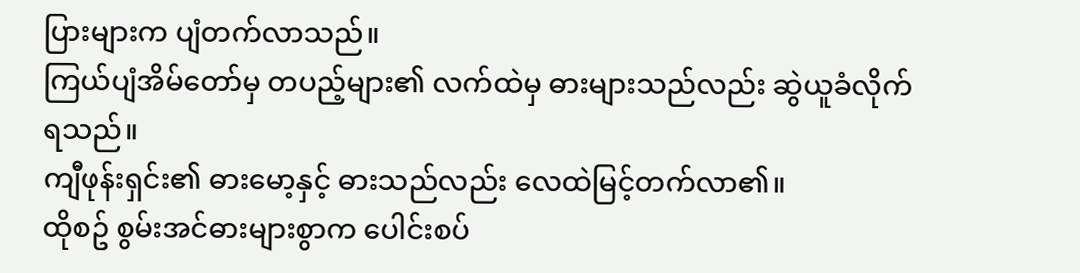ပြားများက ပျံတက်လာသည်။
ကြယ်ပျံအိမ်တော်မှ တပည့်များ၏ လက်ထဲမှ ဓားများသည်လည်း ဆွဲယူခံလိုက်ရသည်။
ကျီဖုန်းရှင်း၏ ဓားမော့နှင့် ဓားသည်လည်း လေထဲမြင့်တက်လာ၏။
ထိုစဥ် စွမ်းအင်ဓားများစွာက ပေါင်းစပ်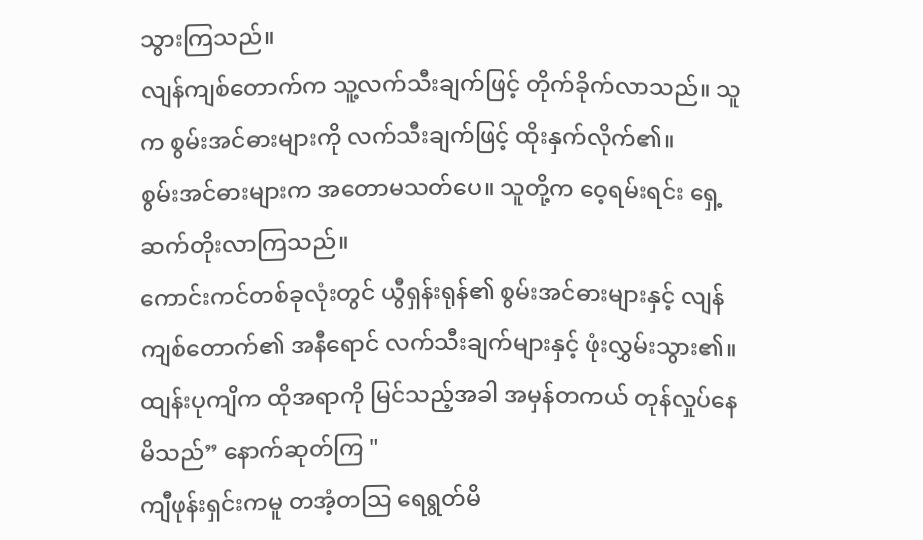သွားကြသည်။
လျန်ကျစ်တောက်က သူ့လက်သီးချက်ဖြင့် တိုက်ခိုက်လာသည်။ သူက စွမ်းအင်ဓားများကို လက်သီးချက်ဖြင့် ထိုးနှက်လိုက်၏။
စွမ်းအင်ဓားများက အတောမသတ်ပေ။ သူတို့က ဝေ့ရမ်းရင်း ရှေ့ဆက်တိုးလာကြသည်။
ကောင်းကင်တစ်ခုလုံးတွင် ယွီရှန်းရုန်၏ စွမ်းအင်ဓားများနှင့် လျန်ကျစ်တောက်၏ အနီရောင် လက်သီးချက်များနှင့် ဖုံးလွှမ်းသွား၏။
ထျန်းပုကျိက ထိုအရာကို မြင်သည့်အခါ အမှန်တကယ် တုန်လှုပ်နေမိသည်” နောက်ဆုတ်ကြ "
ကျီဖုန်းရှင်းကမူ တအံ့တသြ ရေရွတ်မိ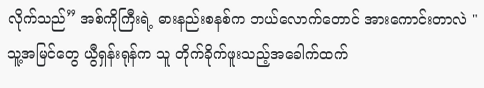လိုက်သည်” အစ်ကိုကြီးရဲ့ ဓားနည်းစနစ်က ဘယ်လောက်တောင် အားကောင်းတာလဲ "
သူ့အမြင်တွေ ယွီရှန်းရုန်က သူ တိုက်ခိုက်ဖူးသည့်အခေါက်ထက်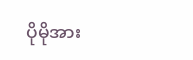ပိုမိုအား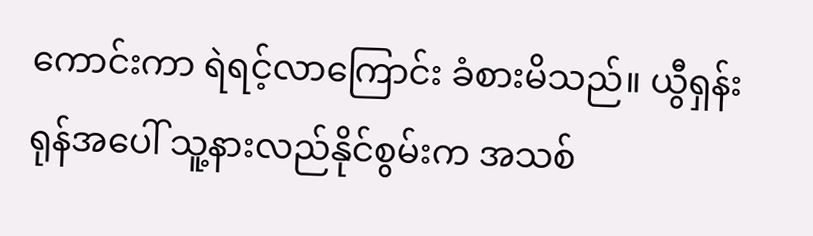ကောင်းကာ ရဲရင့်လာကြောင်း ခံစားမိသည်။ ယွီရှန်းရုန်အပေါ် သူ့နားလည်နိုင်စွမ်းက အသစ်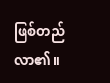ဖြစ်တည်လာ၏။